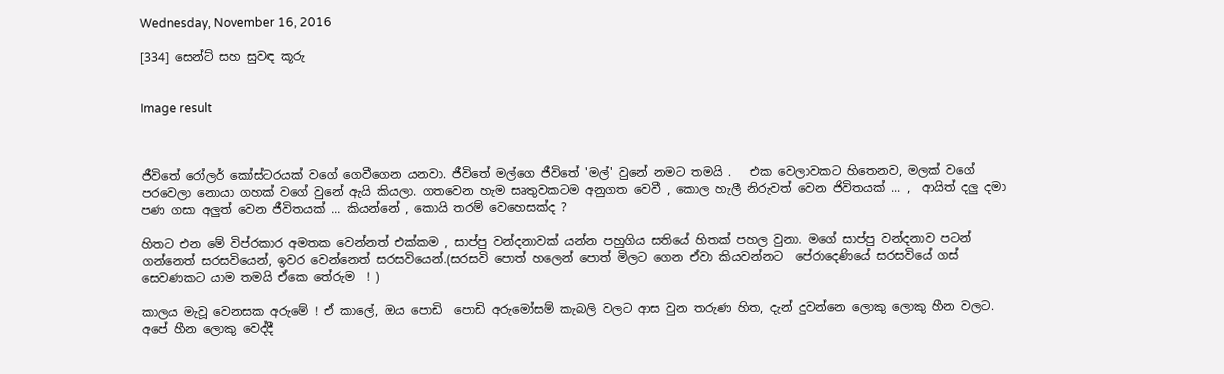Wednesday, November 16, 2016

[334] සෙන්ට් සහ සුවඳ කූරු


Image result



ජීවිතේ රෝලර් කෝස්ටරයක් වගේ ගෙවීගෙන යනවා. ජීවිතේ මල්ගෙ ජීවිතේ 'මල්' වුනේ නමට තමයි .   එක වෙලාවකට හිතෙනව, මලක් වගේ පරවෙලා නොයා ගහක් වගේ වුනේ ඇයි කියලා. ගතවෙන හැම සෘතුවකටම අනුගත වෙවී , කොල හැලී නිරුවත් වෙන ජිවිතයක් ... ,  ආයිත් දලු දමා පණ ගසා අලුත් වෙන ජීවිතයක් ... කියන්නේ , කොයි තරම් වෙහෙසක්ද ?

හිතට එන මේ විප්රකාර අමතක වෙන්නත් එක්කම , සාප්පු වන්දනාවක් යන්න පහුගිය සතියේ හිතක් පහල වුනා. මගේ සාප්පු වන්දනාව පටන් ගන්නෙත් සරසවියෙන්, ඉවර වෙන්නෙත් සරසවියෙන්.(සරසවි පොත් හලෙන් පොත් මිලට ගෙන ඒවා කියවන්නට  පේරාදෙණියේ සරසවියේ ගස් සෙවණකට යාම තමයි ඒකෙ තේරුම  ! )

කාලය මැවූ වෙනසක අරුමේ ! ඒ කාලේ, ඔය පොඩි  පොඩි අරුමෝසම් කැබලි වලට ආස වුන තරුණ හිත, දැන් දුවන්නෙ ලොකු ලොකු හීන වලට. අපේ හීන ලොකු වෙද්දී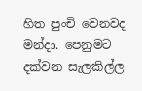හිත පුංචි වෙනවද මන්දා. පෙනුමට දක්වන සැලකිල්ල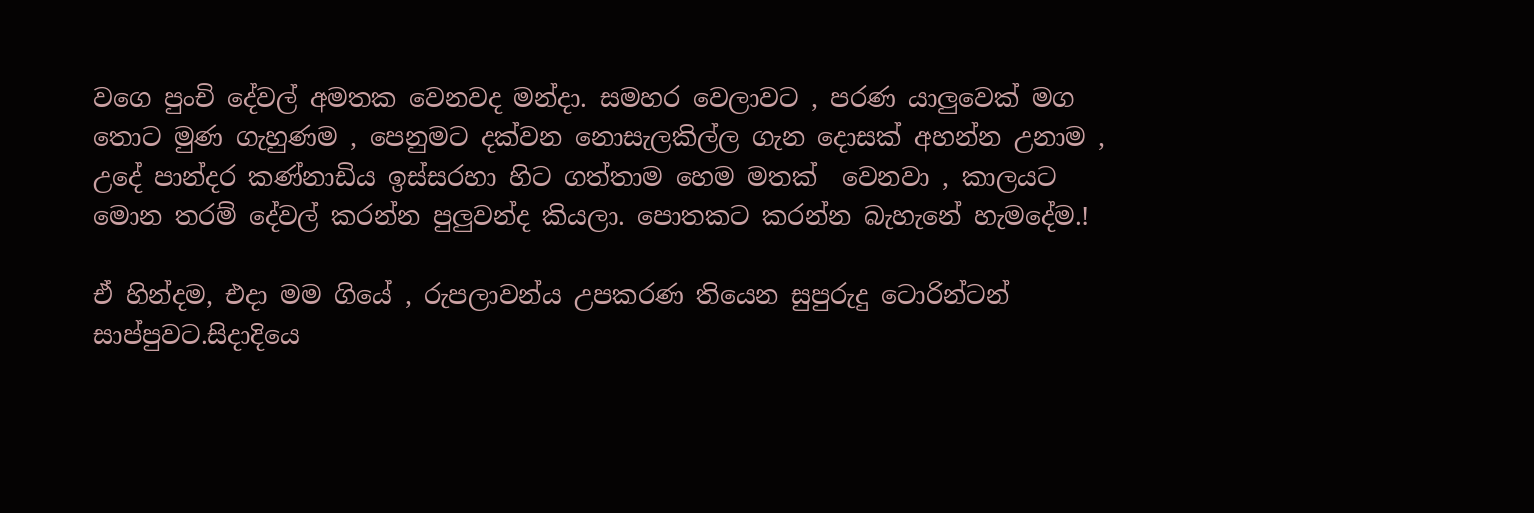වගෙ පුංචි දේවල් අමතක වෙනවද මන්දා. සමහර වෙලාවට , පරණ යාලුවෙක් මග තොට මුණ ගැහුණම , පෙනුමට දක්වන නොසැලකිල්ල ගැන දොසක් අහන්න උනාම , උදේ පාන්දර කණ්නාඩිය ඉස්සරහා හිට ගත්තාම හෙම මතක්  වෙනවා , කාලයට මොන තරම් දේවල් කරන්න පුලුවන්ද කියලා. පොතකට කරන්න බැහැනේ හැමදේම.!

ඒ හින්දම, එදා මම ගියේ , රුපලාවන්ය උපකරණ තියෙන සුපුරුදු ටොරින්ටන් සාප්පුවට.සිදාදියෙ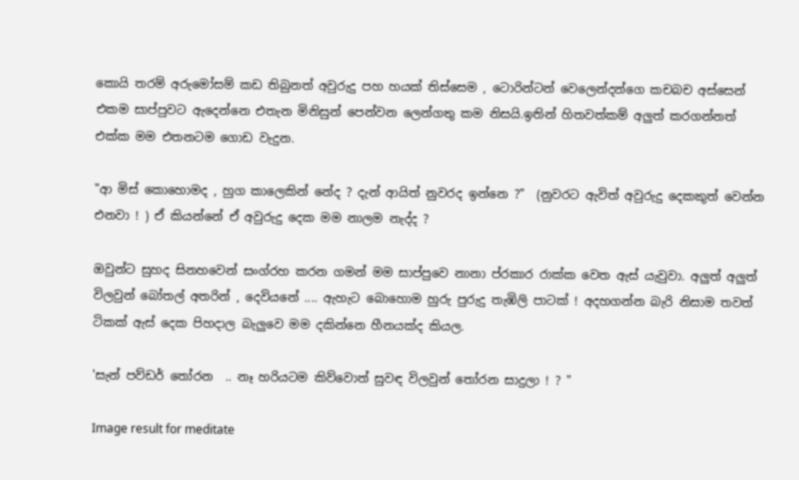කොයි තරම් අරුමෝසම් කඩ තිබුනත් අවුරුදු පහ හයක් තිස්සෙම , ටොරින්ටන් වෙලෙන්දන්ගෙ කචබච අස්සෙන් එකම සාප්පුවට ඇදෙන්නෙ එතැන මිනිසුන් පෙන්වන ලෙන්ගතු කම නිසයි.ඉතින් හිතවත්කම් අලුත් කරගන්නත් එක්ක මම එතනටම ගොඩ වැදුන.

"ආ මිස් කොහොමද , හුග කාලෙකින් නේද ? දැන් ආයිත් නුවරද ඉන්නෙ ?"  (නුවරට ඇවිත් අවුරුදු දෙකකුත් වෙන්න එනවා ! ) ඒ කියන්නේ ඒ අවුරුදු දෙක මම නාලම නැද්ද ?

ඔවුන්ට සුහද සිනහවෙන් සංග්රහ කරන ගමන් මම සාප්පුවෙ නානා ප්රකාර රාක්ක වෙත ඇස් යැවුවා. අලුත් අලුත් විලවුන් බෝතල් අතරින් , දෙවියනේ .... ඇහැට බොහොම හුරු පුරුදු තැඹිලි පාටක් ! අදහගන්න බැරි නිසාම තවත් ටිකක් ඇස් දෙක පිහදාල බැලුවෙ මම දකින්නෙ හීනයක්ද කියල.

'සැන් පව්ඩර් තෝරන  .. නෑ හරියටම කිව්වොත් සුවඳ විලවුන් තෝරන සාදුලා ! ? "

Image result for meditate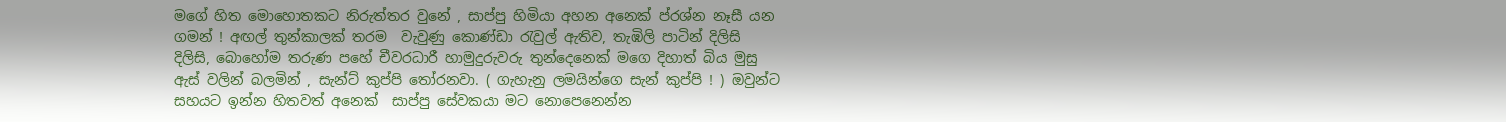මගේ හිත මොහොතකට නිරුත්තර වුනේ , සාප්පු හිමියා අහන අනෙක් ප්රශ්න නෑසී යන ගමන් ! අඟල් තුන්කාලක් තරම  වැවුණු කොණ්ඩා රැවුල් ඇතිව, තැඹිලි පාටින් දිලිසි දිලිසි, බොහෝම තරුණ පහේ චීවරධාරී හාමුදුරුවරු තුන්දෙනෙක් මගෙ දිහාත් බිය මුසු ඇස් වලින් බලමින් , සැන්ට් කුප්පි තෝරනවා. ( ගැහැනු ලමයින්ගෙ සැන් කුප්පි ! ) ඔවුන්ට සහයට ඉන්න හිතවත් අනෙක්  සාප්පු සේවකයා මට නොපෙනෙන්න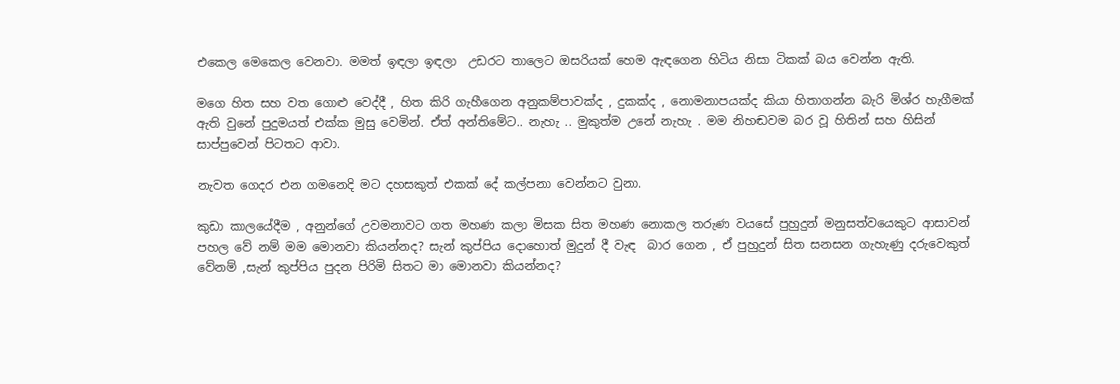එකෙල මෙකෙල වෙනවා. මමත් ඉඳලා ඉඳලා  උඩරට තාලෙට ඔසරියක් හෙම ඇඳගෙන හිටිය නිසා ටිකක් බය වෙන්න ඇති.

මගෙ හිත සහ වත ගොළු වෙද්දී , හිත කිරි ගැහීගෙන අනුකම්පාවක්ද , දුකක්ද , නොමනාපයක්ද කියා හිතාගන්න බැරි මිශ්ර හැගීමක් ඇති වුනේ පුදුමයත් එක්ක මුසු වෙමින්. ඒත් අන්තිමේට.. නැහැ .. මුකුත්ම උනේ නැහැ . මම නිහඬවම බර වූ හිතින් සහ හිසින් සාප්පුවෙන් පිටතට ආවා.

නැවත ගෙදර එන ගමනෙදි මට දහසකුත් එකක් දේ කල්පනා වෙන්නට වුනා.

කුඩා කාලයේදීම , අනුන්ගේ උවමනාවට ගත මහණ කලා මිසක සිත මහණ නොකල තරුණ වයසේ පුහුදුන් මනුසත්වයෙකුට ආසාවන් පහල වේ නම් මම මොනවා කියන්නද? සැන් කුප්පිය දොහොත් මුදුන් දී වැඳ  බාර ගෙන , ඒ පුහුදුන් සිත සනසන ගැහැණු දරුවෙකුත් වේනම් ,සැන් කුප්පිය පුදන පිරිමි සිතට මා මොනවා කියන්නද?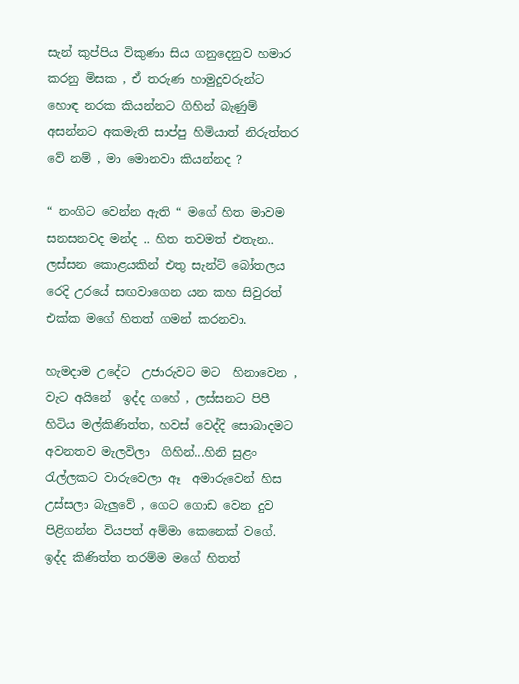සැන් කුප්පිය විකුණා සිය ගනුදෙනුව හමාර කරනු මිසක , ඒ තරුණ හාමුදුවරුන්ට හොඳ නරක කියන්නට ගිහින් බැණුම් අසන්නට අකමැති සාප්පු හිමියාත් නිරුත්තර වේ නම් , මා මොනවා කියන්නද ?

“ නංගිට වෙන්න ඇති “ මගේ හිත මාවම සනසනවද මන්ද .. හිත තවමත් එතැන.. ලස්සන කොළයකින් එතු සැන්ට් බෝතලය රෙදි උරයේ සඟවාගෙන යන කහ සිවුරත් එක්ක මගේ හිතත් ගමන් කරනවා.

හැමදාම උදේට  උජාරුවට මට  හිනාවෙන , වැට අයිනේ  ඉද්ද ගහේ , ලස්සනට පිපී හිටිය මල්කිණිත්ත, හවස් වෙද්දි සොබාදමට අවනතව මැලවිලා  ගිහින්...හිනි සුළං රැල්ලකට වාරුවෙලා ඈ  අමාරුවෙන් හිස උස්සලා බැලුවේ , ගෙට ගොඩ වෙන දුව පිළිගන්න වියපත් අම්මා කෙනෙක් වගේ. ඉද්ද කිණිත්ත තරම්ම මගේ හිතත්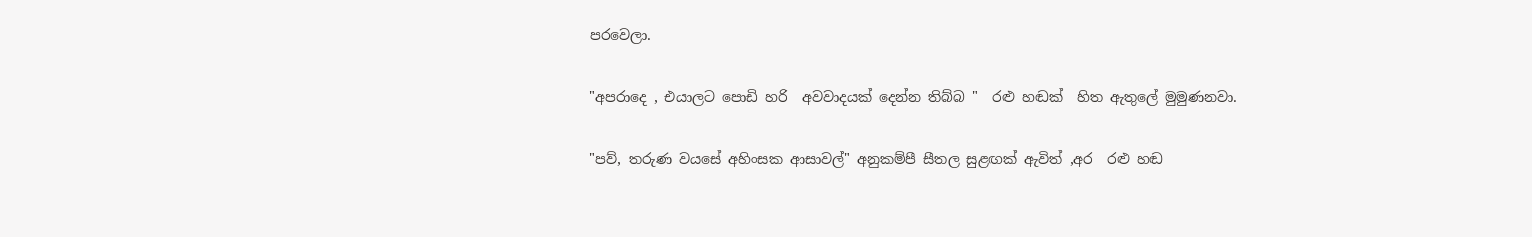පරවෙලා.

"අපරාදෙ , එයාලට පොඩි හරි  අවවාදයක් දෙන්න තිබ්බ "  රළු හඬක්  හිත ඇතුලේ මුමුණනවා.

"පව්, තරුණ වයසේ අහිංසක ආසාවල්" අනුකම්පී සීතල සුළඟක් ඇවිත් ,අර  රළු හඬ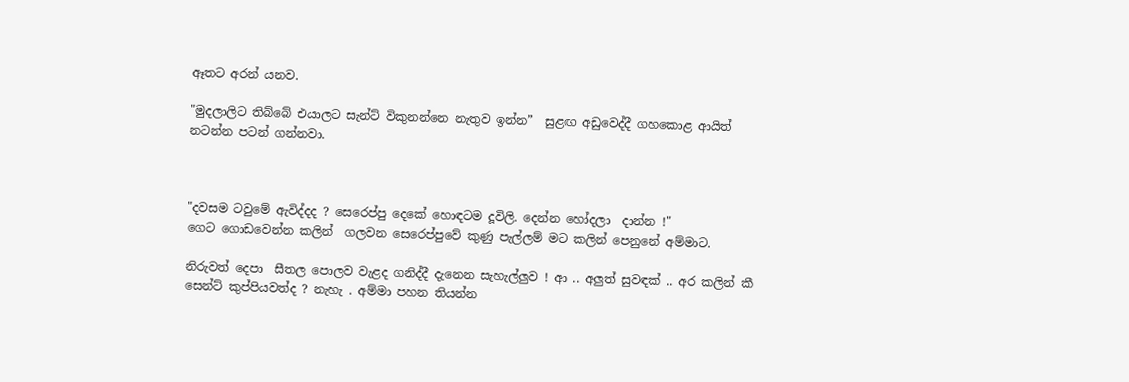ඈතට අරන් යනව.

"මුදලාලිට තිබ්බේ එයාලට සැන්ට් විකුනන්නෙ නැතුව ඉන්න”  සුළඟ අඩුවෙද්දී ගහකොළ ආයිත් නටන්න පටන් ගන්නවා.



"දවසම ටවුමේ ඇවිද්දද ? සෙරෙප්පු දෙකේ හොඳටම දූවිලි. දෙන්න හෝදලා  දාන්න !"
ගෙට ගොඩවෙන්න කලින්  ගලවන සෙරෙප්පුවේ කුණු පැල්ලම් මට කලින් පෙනුනේ අම්මාට.

නිරුවත් දෙපා  සීතල පොලව වැළද ගනිද්දී දැනෙන සැහැල්ලුව ! ආ .. අලුත් සුවඳක් .. අර කලින් කී සෙන්ට් කුප්පියවත්ද ? නැහැ . අම්මා පහන තියන්න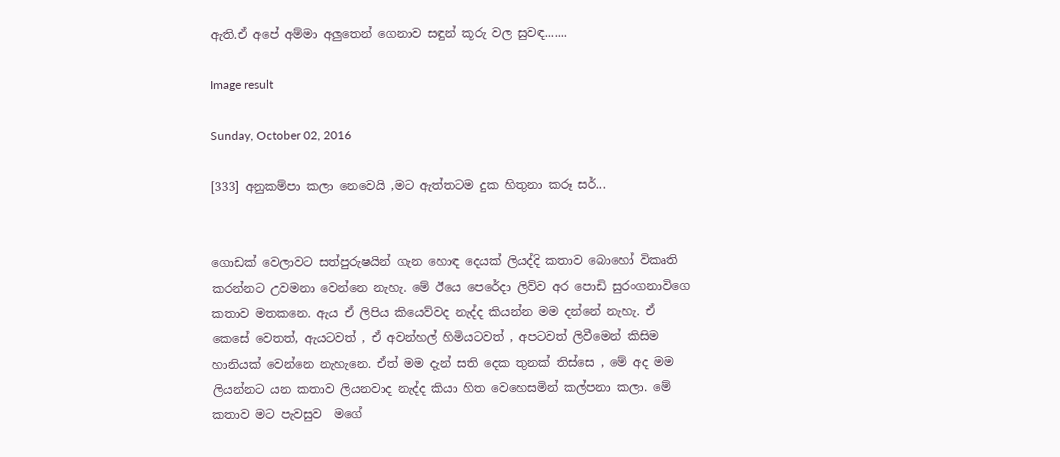ඇති.ඒ අපේ අම්මා අලුතෙන් ගෙනාව සඳුන් කූරු වල සුවඳ.......

Image result

Sunday, October 02, 2016

[333] අනුකම්පා කලා නෙවෙයි ,මට ඇත්තටම දුක හිතුනා කරූ සර්...


ගොඩක් වෙලාවට සත්පුරුෂයින් ගැන හොඳ දෙයක් ලියද්දි කතාව බොහෝ විකෘති කරන්නට උවමනා වෙන්නෙ නැහැ. මේ ඊයෙ පෙරේදා ලිව්ව අර පොඩි සුරංගනාවිගෙ කතාව මතකනෙ. ඇය ඒ ලිපිය කියෙව්වද නැද්ද කියන්න මම දන්නේ නැහැ. ඒ කෙසේ වෙතත්, ඇයටවත් , ඒ අවන්හල් හිමියටවත් , අපටවත් ලිවීමෙන් කිසිම හානියක් වෙන්නෙ නැහැනෙ. ඒත් මම දැන් සති දෙක තුනක් තිස්සෙ , මේ අද මම ලියන්නට යන කතාව ලියනවාද නැද්ද කියා හිත වෙහෙසමින් කල්පනා කලා. මේ කතාව මට පැවසුව  මගේ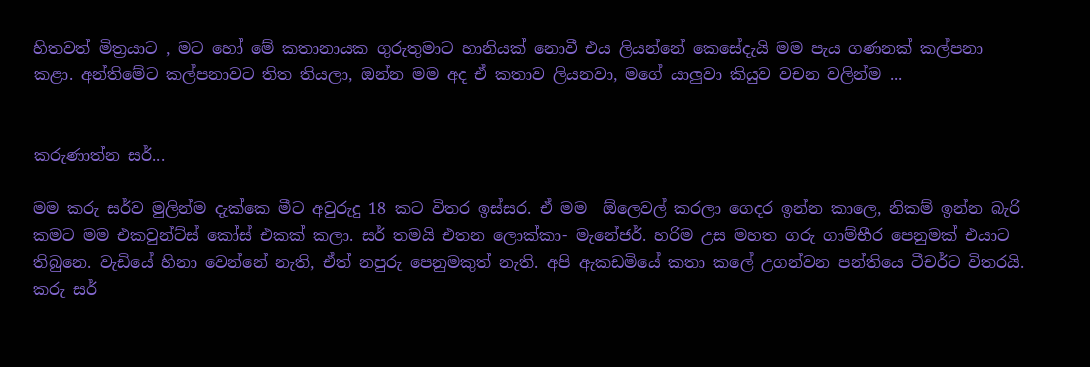හිතවත් මිත්‍රයාට , මට හෝ මේ කතානායක ගුරුතුමාට හානියක් නොවී එය ලියන්නේ කෙසේදැයි මම පැය ගණනක් කල්පනා කළා. අන්තිමේට කල්පනාවට තිත තියලා, ඔන්න මම අද ඒ කතාව ලියනවා, මගේ යාලුවා කියුව වචන වලින්ම ...


කරුණාත්න සර්...

මම කරු සර්ව මුලින්ම දැක්කෙ මීට අවුරුදු 18 කට විතර ඉස්සර. ඒ මම  ඕලෙවල් කරලා ගෙදර ඉන්න කාලෙ, නිකම් ඉන්න බැරි කමට මම එකවුන්ට්ස් කෝස් එකක් කලා. සර් තමයි එතන ලොක්කා- මැනේජර්. හරිම උස මහත ගරු ගාම්භීර පෙනුමක් එයාට තිබුනෙ. වැඩියේ හිනා වෙන්නේ නැති, ඒත් නපුරු පෙනුමකුත් නැති. අපි ඇකඩමියේ කතා කලේ උගන්වන පන්තියෙ ටීචර්ට විතරයි. කරු සර්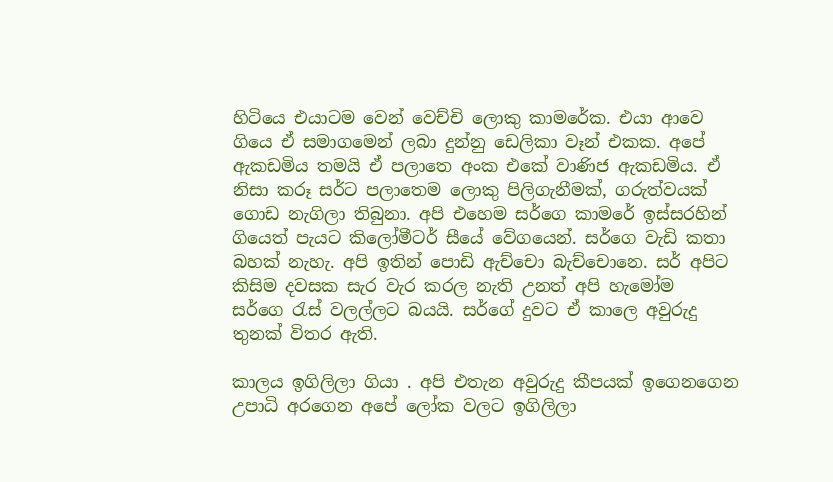හිටියෙ එයාටම වෙන් වෙච්චි ලොකු කාමරේක. එයා ආවෙ ගියෙ ඒ සමාගමෙන් ලබා දුන්නු ඩෙලිකා වෑන් එකක. අපේ ඇකඩමිය තමයි ඒ පලාතෙ අංක එකේ වාණිජ ඇකඩමිය. ඒ නිසා කරූ සර්ට පලාතෙම ලොකු පිලිගැනීමක්, ගරුත්වයක් ගොඩ නැගිලා තිබුනා. අපි එහෙම සර්ගෙ කාමරේ ඉස්සරහින් ගියෙත් පැයට කිලෝමීටර් සීයේ වේගයෙන්. සර්ගෙ වැඩි කතා බහක් නැහැ. අපි ඉතින් පොඩි ඇච්චො බැච්චොනෙ. සර් අපිට කිසිම දවසක සැර වැර කරල නැති උනත් අපි හැමෝම සර්ගෙ ‍රැස් වලල්ලට බයයි. සර්ගේ දුවට ඒ කාලෙ අවුරුදු තුනක් විතර ඇති.

කාලය ඉගිලිලා ගියා . අපි එතැන අවුරුදු කීපයක් ඉගෙනගෙන උපාධි අරගෙන අපේ ලෝක වලට ඉගිලිලා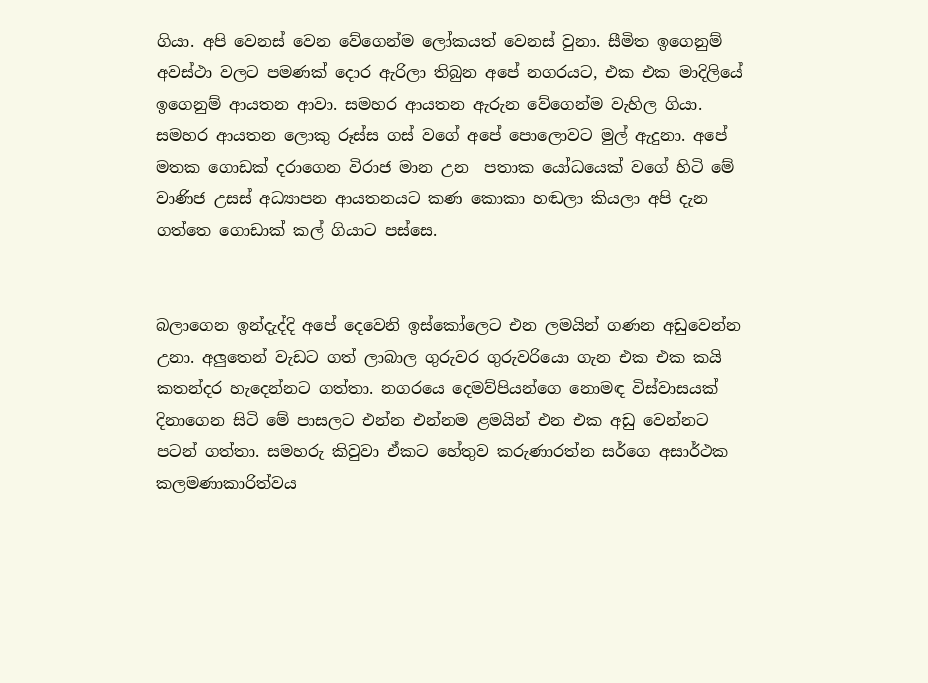ගියා. අපි වෙනස් වෙන වේගෙන්ම ලෝකයත් වෙනස් වුනා. සීමිත ඉගෙනුම් අවස්ථා වලට පමණක් දොර ඇරිලා තිබුන අපේ නගරයට, එක එක මාදිලියේ ඉගෙනුම් ආයතන ආවා. සමහර ආයතන ඇරුන වේගෙන්ම වැහිල ගියා. සමහර ආයතන ලොකු රූස්ස ගස් වගේ අපේ පොලොවට මුල් ඇදුනා. අපේ මතක ගොඩක් දරාගෙන විරාජ මාන උන  පතාක යෝධයෙක් වගේ හිටි මේ වාණිජ උසස් අධ්‍යාපන ආයතනයට කණ කොකා හඬලා කියලා අපි දැන ගත්තෙ ගොඩාක් කල් ගියාට පස්සෙ.


බලාගෙන ඉන්දැද්දි අපේ දෙවෙනි ඉස්කෝලෙට එන ලමයින් ගණන අඩුවෙන්න උනා. අලුතෙන් වැඩට ගත් ලාබාල ගුරුවර ගුරුවරියො ගැන එක එක කයි කතන්දර හැදෙන්නට ගත්තා. නගරයෙ දෙමව්පියන්ගෙ නොමඳ විස්වාසයක් දිනාගෙන සිටි මේ පාසලට එන්න එන්නම ළමයින් එන එක අඩු වෙන්නට පටන් ගත්තා. සමහරු කිවුවා ඒකට හේතුව කරුණාරත්න සර්ගෙ අසාර්ථක කලමණාකාරිත්වය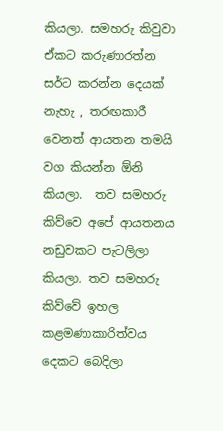කියලා. සමහරු කිවුවා ඒකට කරුණාරත්න සර්ට කරන්න දෙයක් නැහැ , තරඟකාරී වෙනත් ආයතන තමයි වග කියන්න ඕනි කියලා.  තව සමහරු කිව්වෙ අපේ ආයතනය නඩුවකට පැටලිලා කියලා. තව සමහරු කිව්වේ ඉහල කළමණාකාරිත්වය දෙකට බෙදිලා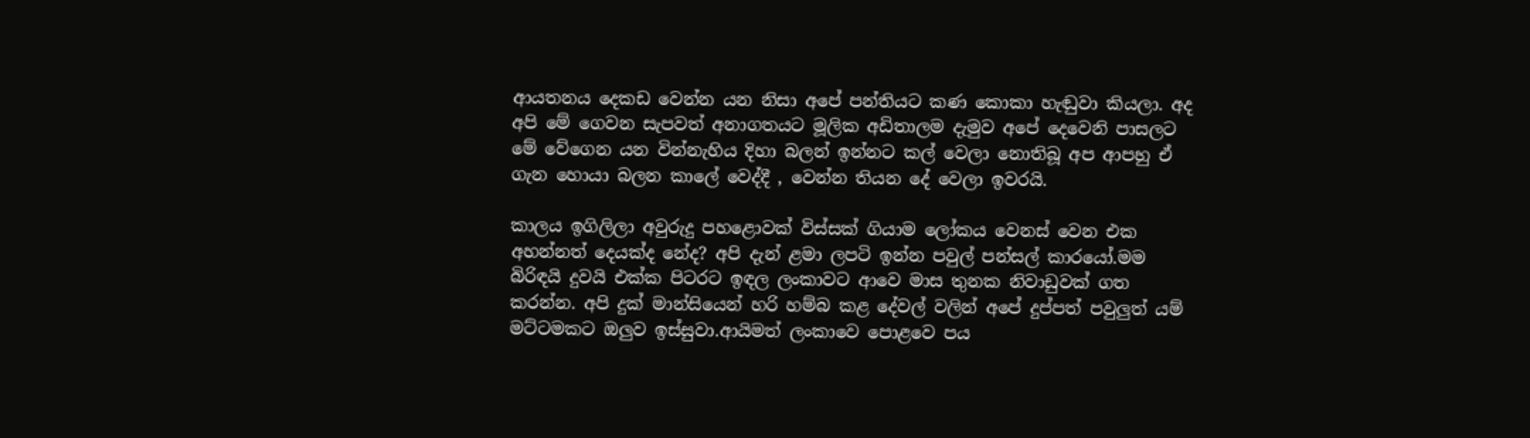ආයතනය දෙකඩ වෙන්න යන නිසා අපේ පන්තියට කණ කොකා හැඬුවා කියලා. අද අපි මේ ගෙවන සැපවත් අනාගතයට මූලික අඩිතාලම දැමුව අපේ දෙවෙනි පාසලට මේ වේගෙන යන වින්නැහිය දිහා බලන් ඉන්නට කල් වෙලා නොතිබූ අප ආපහු ඒ ගැන හොයා බලන කාලේ වෙද්දී , වෙන්න තියන දේ වෙලා ඉවරයි.

කාලය ඉගිලිලා අවුරුදු පහළොවක් විස්සක් ගියාම ලෝකය වෙනස් වෙන එක අහන්නත් දෙයක්ද නේද? අපි දැන් ළමා ලපටි ඉන්න පවුල් පන්සල් කාරයෝ.මම බිරිඳයි දුවයි එක්ක පිටරට ඉඳල ලංකාවට ආවෙ මාස තුනක නිවාඩුවක් ගත කරන්න. අපි දුක් මාන්සියෙන් හරි හම්බ කළ දේවල් වලින් අපේ දුප්පත් පවුලුත් යම් මට්ටමකට ඔලුව ඉස්සුවා.ආයිමත් ලංකාවෙ පොළවෙ පය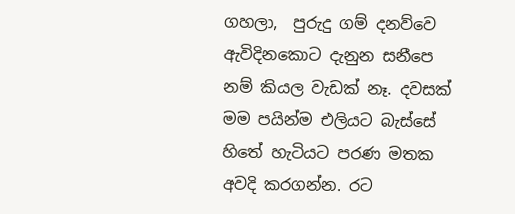ගහලා,  පුරුදු ගම් දනව්වෙ ඇවිදිනකොට දැනුන සනීපෙ නම් කියල වැඩක් නෑ. දවසක් මම පයින්ම එලියට බැස්සේ හිතේ හැටියට පරණ මතක අවදි කරගන්න. රට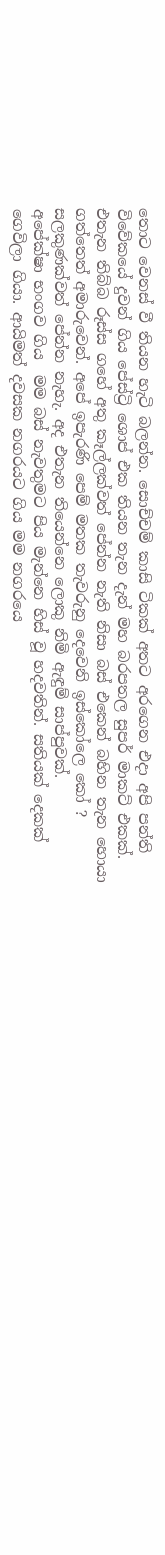තොට වෙනස් වී තියන හැටි බලන්න. සොච්චම් කාසි ටිකක් අතට අරගෙන එදා අපි පන්ති විවේකයේ දුවන් ගිය පේස්ට්‍රි ශොප් එක තියන තැන දැන් මහ බරපතල සුපර් මාකට් එකක්. එතැන තිබ්බ රූස්ස ගහේ අතු කෑල්ලක්වත් පේන්න නැති නිසා බස් එකෙන් බහින තැන හොයා ගත්තෙත් අමාරුවෙන්. අපේ ඉපැරණි පෙම් මතක තැවරුනු දෙවෙනි ඉස්කෝලෙ කෝ ? සලකුණක්වත් පේන්න නැහැ. අද එතැන තියෙන්නෙ ලොකු නිමි ඇඳුම් සාප්පුවක්.
අපේක්ෂා භංගව ගිය  මම බස් නැවතුමට පිය මැන්නෙ හිස් වූ හදවතින්. සතියක් දෙකක් ගෙවිලා ගියා. ආයිමත් දවසක නගරයට ගිය මම නගරයෙ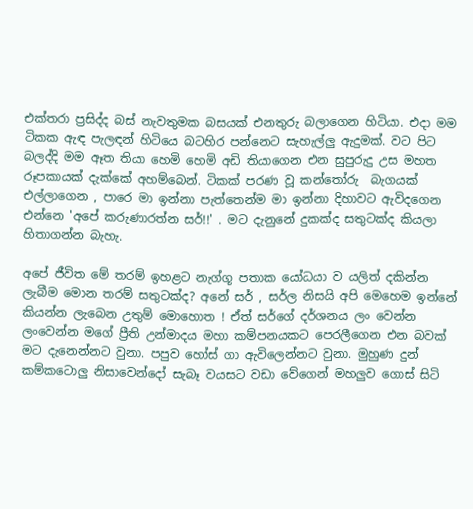එක්තරා ප්‍රසිද්ද බස් නැවතුමක බසයක් එනතුරු බලාගෙන හිටියා. එදා මම ටිකක ඇඳ පැලඳන් හිටියෙ බටහිර පන්නෙට සැහැල්ලු ඇදුමක්. වට පිට බලද්දි මම ඈත තියා හෙමි හෙමි අඩි තියාගෙන එන සුපුරුදු උස මහත රූපකායක් දැක්කේ අහම්බෙන්. ටිකක් පරණ වූ කන්තෝරු  බැගයක් එල්ලාගෙන , පාරෙ මා ඉන්නා පැත්තෙන්ම මා ඉන්නා දිහාවට ඇවිදගෙන එන්නෙ 'අපේ කරුණාරත්න සර්!!' . මට දැනුනේ දුකක්ද සතුටක්ද කියලා හිතාගන්න බැහැ.

අපේ ජීවිත මේ තරම් ඉහළට නැග්ගූ පතාක යෝධයා ව යලිත් දකින්න ලැබීම මොන තරම් සතුටක්ද? අනේ සර් , සර්ල නිසයි අපි මෙහෙම ඉන්නේ කියන්න ලැබෙන උතුම් මොහොත ! ඒත් සර්ගේ දර්ශනය ලං වෙන්න ලංවෙන්න මගේ ප්‍රීති උන්මාදය මහා කම්පනයකට පෙරලීගෙන එන බවක් මට දැනෙන්නට වුනා. පපුව හෝස් ගා ඇවිලෙන්නට වුනා. මුහුණ දුන් කම්කටොලු නිසාවෙන්දෝ සැබෑ වයසට වඩා වේගෙන් මහලුව ගොස් සිටි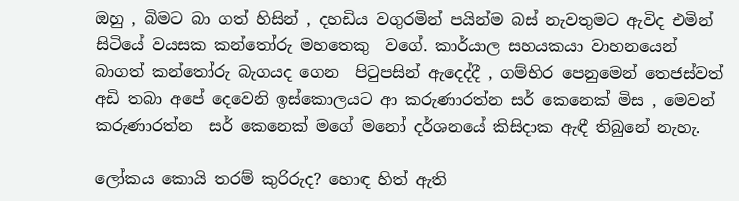ඔහු , බිමට බා ගත් හිසින් , දහඩිය වගුරමින් පයින්ම බස් නැවතුමට ඇවිද එමින් සිටියේ වයසක කන්තෝරු මහතෙකු  වගේ. කාර්යාල සහයකයා වාහනයෙන් බාගත් කන්තෝරු බැගයද ගෙන  පිටුපසින් ඇදෙද්දී , ගම්භිර පෙනුමෙන් තෙජස්වත් අඩි තබා අපේ දෙවෙනි ඉස්කොලයට ආ කරුණාරත්න සර් කෙනෙක් මිස , මෙවන් කරුණාරත්න  සර් කෙනෙක් මගේ මනෝ දර්ශනයේ කිසිදාක ඇඳී තිබුනේ නැහැ.

ලෝකය කොයි තරම් කුරිරුද? හොඳ හිත් ඇති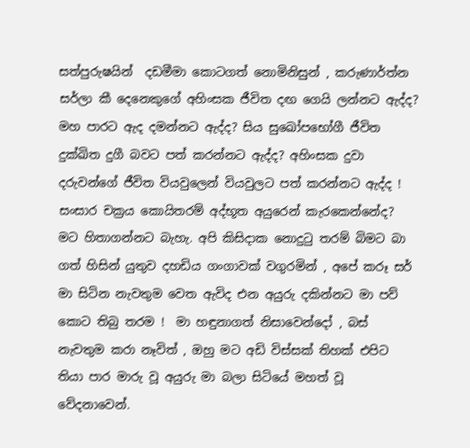සත්පුරුෂයින්  දඩමීමා කොටගත් නොමිනිසුන් , කරුණාර්ත්න සර්ලා කී දෙනෙකුගේ අහිංසක ජීවිත දඟ ගෙයි ලන්නට ඇද්ද? මහ පාරට ඇද දමන්නට ඇද්ද? සිය සුඛෝපභෝගී ජීවිත දුක්ඛිත දුගී බවට පත් කරන්නට ඇද්ද? අහිංසක දුවා දරුවන්ගේ ජීවිත වියවුලෙන් වියවුලට පත් කරන්නට ඇද්ද ! සංසාර චක්‍රය කොයිතරම් අද්භූත අයුරෙන් කැරකෙන්නේද? මට හිතාගන්නට බැහැ. අපි කිසිදාක නොදු‍ටු තරම් බිමට බා ගත් හිසින් යුතුව දහඩිය ගංගාවක් වගුරමින් , අපේ කරූ සර් මා සිටින නැවතුම වෙත ඇවිද එන අයුරු දකින්නට මා පව් කොට තිබු තරම !  මා හඳුනාගත් නිසාවෙන්දෝ , බස් නැවතුම කරා නෑවිත් , ඔහු මට අඩි විස්සක් තිහක් එපිට තියා පාර මාරු වූ අයුරු මා බලා සිටියේ මහත් වූ වේදනාවෙන්.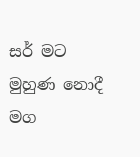සර් මට මුහුණ නොදී මග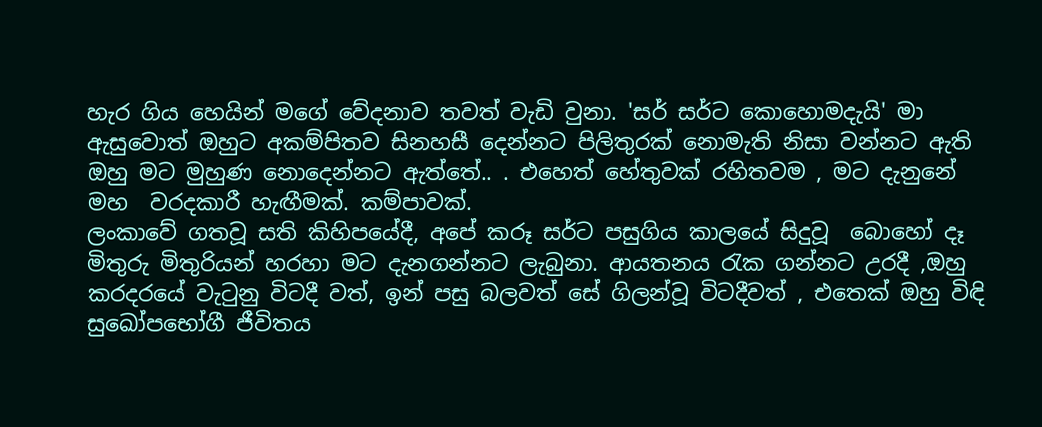හැර ගිය හෙයින් මගේ වේදනාව තවත් වැඩි වුනා. 'සර් සර්ට කොහොමදැයි' මා ඇසුවොත් ඔහුට අකම්පිතව සිනහසී දෙන්නට පිලිතුරක් නොමැති නිසා වන්නට ඇති ඔහු මට මුහුණ නොදෙන්නට ඇත්තේ.. . එහෙත් හේතුවක් රහිතවම , මට දැනුනේ මහ  වරදකාරී හැඟීමක්. කම්පාවක්.
ලංකාවේ ගතවූ සති කිහිපයේදී, අපේ කරූ සර්ට පසුගිය කාලයේ සිදුවූ  බොහෝ දෑ මිතුරු මිතුරියන් හරහා මට දැනගන්නට ලැබුනා. ආයතනය රැක ගන්නට උරදී ,ඔහු කරදරයේ වැ‍ටුනු විටදී වත්, ඉන් පසු බලවත් සේ ගිලන්වූ විටදීවත් , එතෙක් ඔහු විඳි සුඛෝපභෝගී ජීවිතය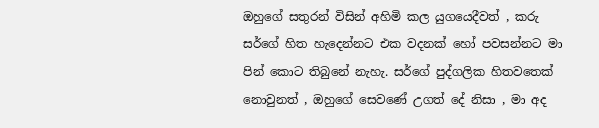ඔහුගේ සතුරන් විසින් අහිමි කල යුගයෙදීවත් , කරු සර්ගේ හිත හැදෙන්නට එක වදනක් හෝ පවසන්නට මා පින් කොට තිබුනේ නැහැ. සර්ගේ පුද්ගලික හිතවතෙක් නොවුනත් , ඔහුගේ සෙවණේ උගත් දේ නිසා , මා අද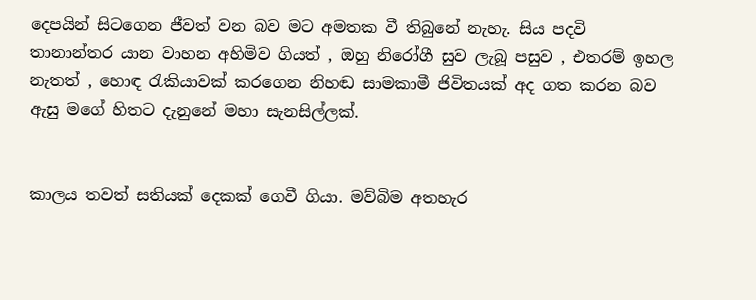දෙපයින් සිටගෙන ජීවත් වන බව මට අමතක වී තිබුනේ නැහැ. සිය පදවි තානාන්තර යාන වාහන අහිමිව ගියත් , ඔහු නිරෝගී සුව ලැබූ පසුව , එතරම් ඉහල නැතත් , හොඳ රැකියාවක් කරගෙන නිහඬ සාමකාමී ජිවිතයක් අද ගත කරන බව ඇසු මගේ හිතට දැනුනේ මහා සැනසිල්ලක්.


කාලය තවත් සතියක් දෙකක් ගෙවී ගියා. මව්බිම අතහැර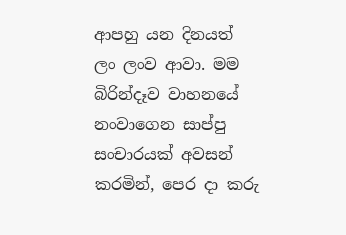ආපහු යන දිනයත් ලං ලංව ආවා. මම බිරින්දෑව වාහනයේ නංවාගෙන සාප්පු සංචාරයක් අවසන් කරමින්, පෙර දා කරු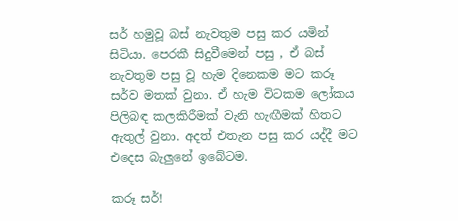සර් හමුවූ බස් නැවතුම පසු කර යමින් සිටියා. පෙරකී සිදුවීමෙන් පසු , ඒ බස් නැවතුම පසු වූ හැම දිනෙකම මට කරූ සර්ව මතක් වුනා. ඒ හැම විටකම ලෝකය පිලිබඳ කලකිරීමක් වැනි හැඟීමක් හිතට ඇතුල් වුනා. අදත් එතැන පසු කර යද්දී මට එදෙස බැලුනේ ඉබේටම.

කරූ සර්!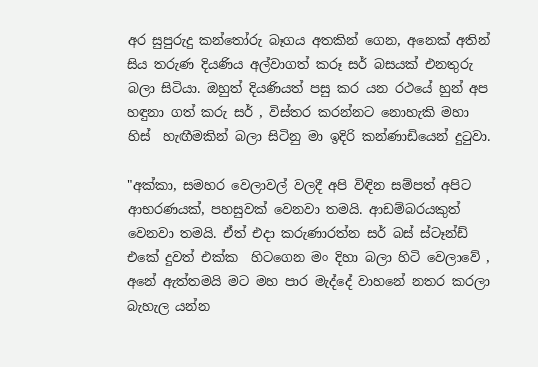අර සුපුරුදු කන්තෝරු බෑගය අතකින් ගෙන, අනෙක් අතින් සිය තරුණ දියණිය අල්වාගත් කරූ සර් බසයක් එනතුරු බලා සිටියා. ඔහුත් දියණියත් පසු කර යන රථයේ හුන් අප හඳුනා ගත් කරු සර් , විස්තර කරන්නට නොහැකි මහා හිස්  හැඟීමකින් බලා සිටිනු මා ඉදිරි කන්ණාඩියෙන් දු‍ටුවා.

"අක්කා, සමහර වෙලාවල් වලදී අපි විඳින සම්පත් අපිට ආභරණයක්, පහසුවක් වෙනවා තමයි. ආඩම්බරයකුත් වෙනවා තමයි. ඒත් එදා කරුණාරත්න සර් බස් ස්ටෑන්ඩ් එකේ දුවත් එක්ක  හිටගෙන මං දිහා බලා හිටි වෙලාවේ , අනේ ඇත්තමයි මට මහ පාර මැද්දේ වාහනේ නතර කරලා බැහැල යන්න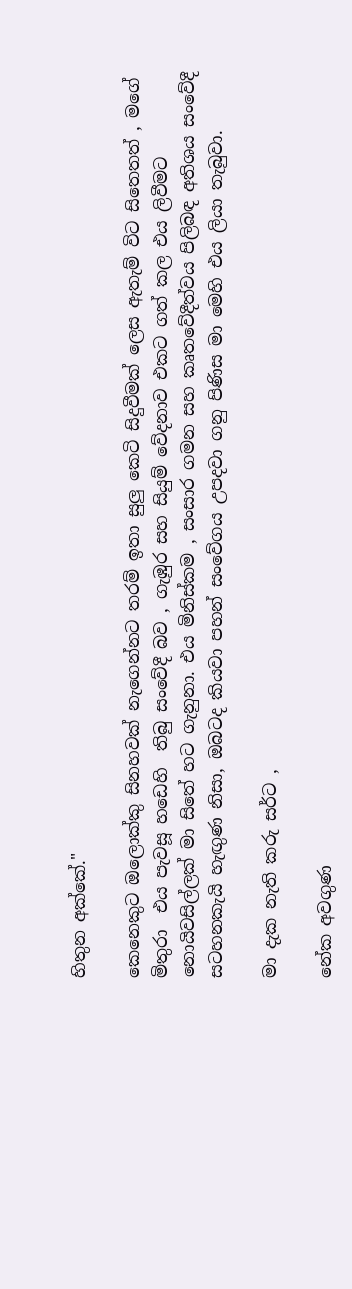හිතුන අක්කේ."

කෙනෙකුට ඔලොක්කු සිනහවක් නැගෙන්නට තරම් ඉතා සුලු කෙටි සිදුවීමක් ලෙස ඇතැම් විට සිතෙතත් , මගේ මිතුරා  එය පැවසූ හඩෙහි  තිබු සංවේදී බව , ගැඹුර සහ සියුම් වේදනාව එකට ගත් කල එය ලිවීමට නොයිවසිල්ලක් මා සිතේ හට ගැනුනා. එය මිනිස්කම , සංසාර ගමන සහ කෘතවේදීත්වය පිලිබඳ අතිශය සංවේදී සටහනකැයි හැඟුණ නිසා, ඔබටද කියවා පහන් සංවේගය උපදවා ගනු පිණිස මා මෙහි එය ලියා තැබුවා.

මා දැක නැති කරු සර්ට ,

නේක අවගුණ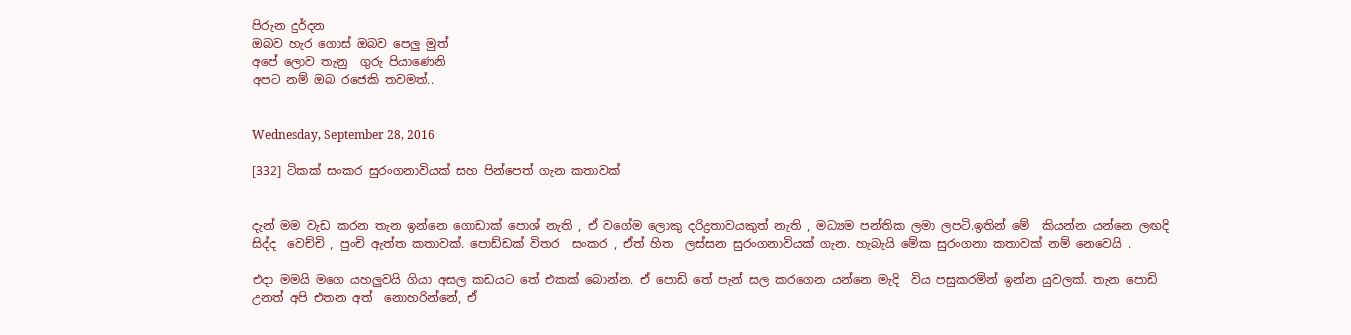පිරුන දුර්දන
ඔබව හැර ගොස් ඔබව පෙලු මුත්
අපේ ලොව තැනු  ගුරු පියාණෙනි
අපට නම් ඔබ රජෙකි තවමත්..


Wednesday, September 28, 2016

[332] ටිකක් සංකර සුරංගනාවියක් සහ පින්පෙත් ගැන කතාවක්


දැන් මම වැඩ කරන තැන ඉන්නෙ ගොඩාක් පොශ් නැති , ඒ වගේම ලොකු දරිද්‍රතාවයකුත් නැති , මධ්‍යම පන්තික ලමා ලපටි.ඉතින් මේ  කියන්න යන්නෙ ලඟදි සිද්ද  වෙච්චි , පුංචි ඇත්ත කතාවක්. පොඩ්ඩක් විතර  සංකර , ඒත් හිත  ලස්සන සුරංගනාවියක් ගැන. හැබැයි මේක සුරංගනා කතාවක් නම් නෙවෙයි .

එදා මමයි මගෙ යහලුවයි ගියා අසල කඩයට තේ එකක් බොන්න. ඒ පොඩි තේ පැන් සල කරගෙන යන්නෙ මැදි  විය පසුකරමින් ඉන්න යුවලක්. තැන පොඩි උනත් අපි එතන අත්  නොහරින්නේ, ඒ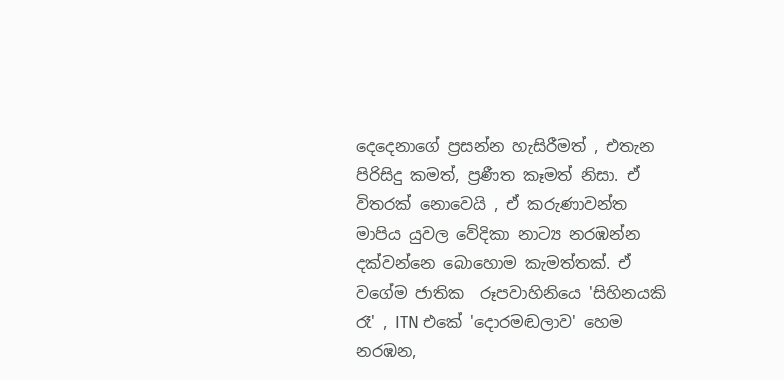දෙදෙනාගේ ප්‍රසන්න හැසිරීමත් , එතැන පිරිසිදු කමත්, ප්‍රණීත කෑමත් නිසා. ඒ විතරක් නොවෙයි , ඒ කරුණාවන්ත මාපිය යුවල වේදිකා නාට්‍ය නරඹන්න දක්වන්නෙ බොහොම කැමත්තක්. ඒ වගේම ජාතික  රූපවාහිනියෙ 'සිහිනයකි රෑ' , ITN එකේ 'දොරමඬලාව' හෙම නරඹන,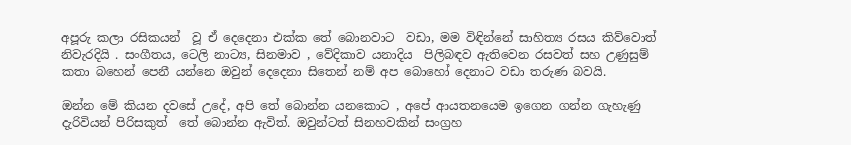අපූරු කලා රසිකයන්  වූ ඒ දෙදෙනා එක්ක තේ බොනවාට  වඩා, මම විඳින්නේ සාහිත්‍ය රසය කිව්වොත් නිවැරදියි . සංගීතය, ටෙලි නාට්‍ය, සිනමාව , වේදිකාව යනාදිය  පිලිබඳව ඇතිවෙන රසවත් සහ උණුසුම් කතා බහෙන් පෙනී යන්නෙ ඔවුන් දෙදෙනා සිතෙන් නම් අප බොහෝ දෙනාට වඩා තරුණ බවයි.

ඔන්න මේ කියන දවසේ උදේ, අපි තේ බොන්න යනකොට , අපේ ආයතනයෙම ඉගෙන ගන්න ගැහැණු දැරිවියන් පිරිසකුත්  තේ බොන්න ඇවිත්. ඔවුන්ටත් සිනහවකින් සංග්‍රහ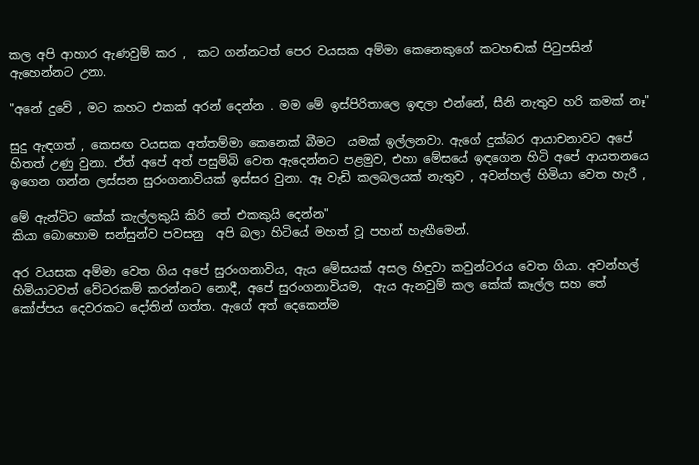කල අපි ආහාර ඇණවුම් කර ,  කට ගන්නටත් පෙර වයසක අම්මා කෙනෙකුගේ කටහඬක් පි‍ටුපසින් ඇහෙන්නට උනා.

"අනේ දුවේ , මට කහට එකක් අරන් දෙන්න . මම මේ ඉස්පිරිතාලෙ ඉඳලා එන්නේ, සීනි නැතුව හරි කමක් නෑ"

සුදු ඇඳගත් , කෙසඟ වයසක අත්තම්මා කෙනෙක් බීමට  යමක් ඉල්ලනවා. ඇගේ දුක්බර ආයාචනාවට අපේ හිතත් උණු වුනා. ඒත් අපේ අත් පසුම්බි වෙත ඇදෙන්නට පළමුව, එහා මේසයේ ඉඳගෙන හිටි අපේ ආයතනයෙ ඉගෙන ගන්න ලස්සන සුරංගනාවියක් ඉස්සර වුනා. ඈ වැඩි කලබලයක් නැතුව , අවන්හල් හිමියා වෙත හැරී ,

මේ ඇන්ටිට කේක් කැල්ලකුයි කිරි තේ එකකුයි දෙන්න"
කියා බොහොම සන්සුන්ව පවසනු  අපි බලා හිටියේ මහත් වූ පහන් හැඟීමෙන්.

අර වයසක අම්මා වෙත ගිය අපේ සුරංගනාවිය, ඇය මේසයක් අසල හිඳුවා කවුන්ටරය වෙත ගියා. අවන්හල් හිමියාටවත් වේටරකම් කරන්නට නොදී, අපේ සුරංගනාවියම,  ඇය ඇනවුම් කල කේක් කෑල්ල සහ තේ කෝප්පය දෙවරකට දෝතින් ගත්ත. ඇගේ අත් දෙකෙන්ම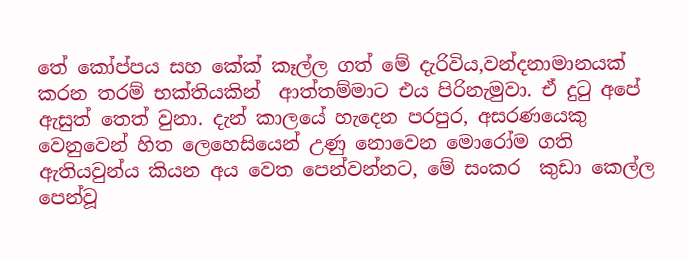තේ කෝප්පය සහ කේක් කෑල්ල ගත් මේ දැරිවිය,වන්දනාමානයක් කරන තරම් භක්තියකින්  ආත්තම්මාට එය පිරිනැමුවා. ඒ දු‍ටු අපේ ඇසුත් තෙත් වුනා. දැන් කාලයේ හැදෙන පරපුර, අසරණයෙකු වෙනුවෙන් හිත ලෙහෙසියෙන් උණු නොවෙන මොරෝම ගති ඇතියවුන්ය කියන අය වෙත පෙන්වන්නට, මේ සංකර  කුඩා කෙල්ල පෙන්වූ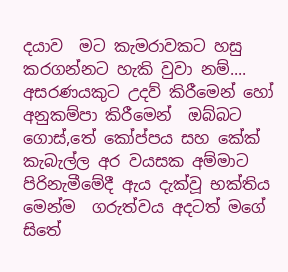දයාව  මට කැමරාවකට හසු කරගන්නට හැකි වුවා නම්....  අසරණයකුට උදව් කිරීමෙන් හෝ අනුකම්පා කිරීමෙන්  ඔබ්බට ගොස්,තේ කෝප්පය සහ කේක් කැබැල්ල අර වයසක අම්මාට පිරිනැමීමේදී ඇය දැක්වූ භක්තිය මෙන්ම  ගරුත්වය අදටත් මගේ සිතේ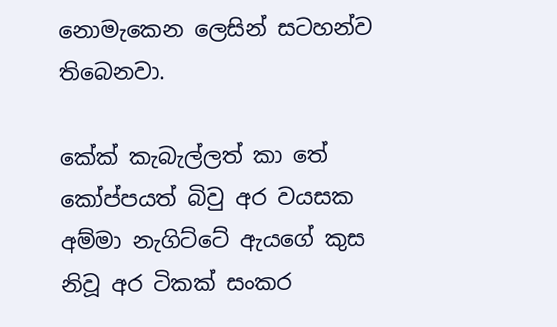නොමැකෙන ලෙසින් සටහන්ව තිබෙනවා.

කේක් කැබැල්ලත් කා තේ කෝප්පයත් බිවු අර වයසක අම්මා නැගිට්ටේ ඇයගේ කුස නිවූ අර ටිකක් සංකර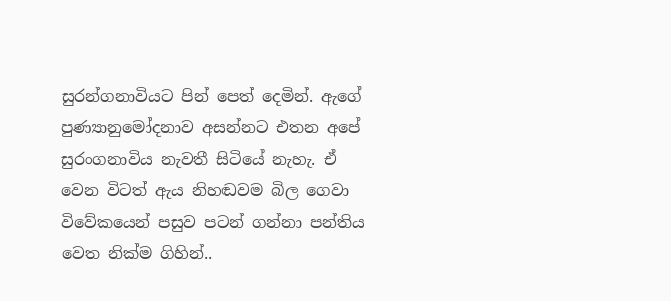සුරන්ගනාවියට පින් පෙත් දෙමින්. ඇගේ පුණ්‍යානුමෝදනාව අසන්නට එතන අපේ සුරංගනාවිය නැවතී සිටියේ නැහැ. ඒ වෙන විටත් ඇය නිහඬවම බිල ගෙවා විවේකයෙන් පසුව පටන් ගන්නා පන්තිය වෙත නික්ම ගිහින්..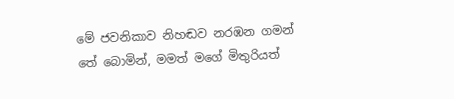මේ ජවනිකාව නිහඬව නරඹන ගමන් තේ බොමින්, මමත් මගේ මිතුරියත්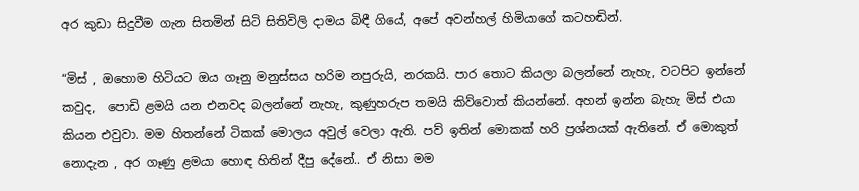අර කුඩා සිදුවීම ගැන සිතමින් සිටි සිතිවිලි දාමය බිඳී ගියේ, අපේ අවන්හල් හිමියාගේ කටහඬින්.

“මිස් , ඔහොම හිටියට ඔය ගෑනු මනුස්සය හරිම නපුරුයි, නරකයි. පාර තොට කියලා බලන්නේ නැහැ, වටපිට ඉන්නේ කවුද,  පොඩි ළමයි යන එනවද බලන්නේ නැහැ, කුණුහරුප තමයි කිව්වොත් කියන්නේ. අහන් ඉන්න බැහැ මිස් එයා කියන එවුවා. මම හිතන්නේ ටිකක් මොලය අවුල් වෙලා ඇති. පව් ඉතින් මොකක් හරි ප්‍රශ්නයක් ඇතිනේ. ඒ මොකුත් නොදැන , අර ගෑණු ළමයා හොඳ හිතින් දීපු දේනේ.. ඒ නිසා මම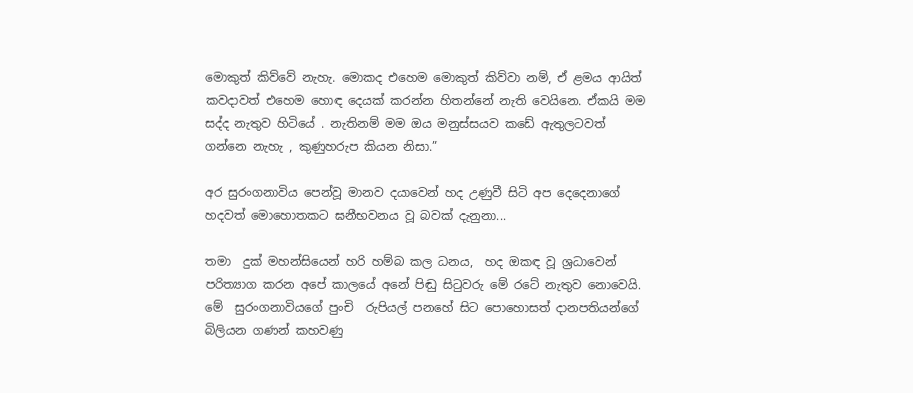මොකුත් කිව්වේ නැහැ. මොකද එහෙම මොකුත් කිව්වා නම්, ඒ ළමය ආයිත් කවදාවත් එහෙම හොඳ දෙයක් කරන්න හිතන්නේ නැති වෙයිනෙ. ඒකයි මම සද්ද නැතුව හිටියේ . නැතිනම් මම ඔය මනුස්සයව කඩේ ඇතුලටවත්  ගන්නෙ නැහැ , කුණුහරුප කියන නිසා.”

අර සුරංගනාවිය පෙන්වූ මානව දයාවෙන් හද උණුවී සිටි අප දෙදෙනාගේ හදවත් මොහොතකට ඝනීභවනය වූ බවක් දැනුනා...

තමා  දුක් මහන්සියෙන් හරි හම්බ කල ධනය,  හද ඔකඳ වූ ශ්‍රධාවෙන් පරිත්‍යාග කරන අපේ කාලයේ අනේ පිඬු සිටුවරු මේ රටේ නැතුව නොවෙයි. මේ  සුරංගනාවියගේ පුංචි  රුපියල් පනහේ සිට පොහොසත් දානපතියන්ගේ බිලියන ගණන් කහවණු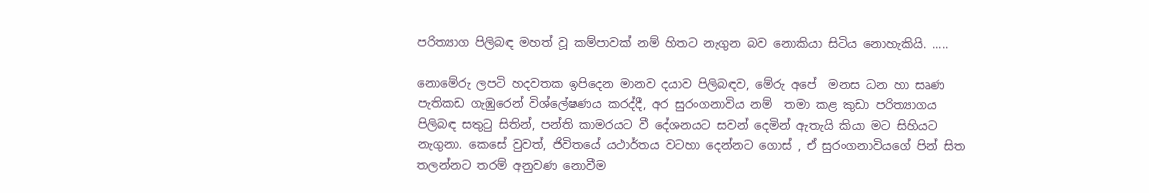පරිත්‍යාග පිලිබඳ මහත් වූ කම්පාවක් නම් හිතට නැගුන බව නොකියා සිටිය නොහැකියි. .....

නොමේරු ලපටි හදවතක ඉපිදෙන මානව දයාව පිලිබඳව, මේරු අපේ  මනස ධන හා සෘණ පැතිකඩ ගැඹුරෙන් විශ්ලේෂණය කරද්දී, අර සුරංගනාවිය නම්  තමා කළ කුඩා පරිත්‍යාගය පිලිබඳ සතුටු සිතින්, පන්ති කාමරයට වී දේශනයට සවන් දෙමින් ඇතැයි කියා මට සිහියට නැගුනා. කෙසේ වුවත්, ජිවිතයේ යථාර්තය වටහා දෙන්නට ගොස් , ඒ සුරංගනාවියගේ පින් සිත තලන්නට තරම් අනුවණ නොවීම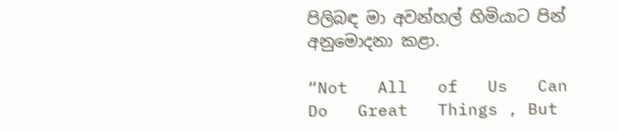පිලිබඳ මා අවන්හල් හිමියාට පින් අනුමොදනා කළා.

“Not   All   of   Us   Can   Do   Great   Things , But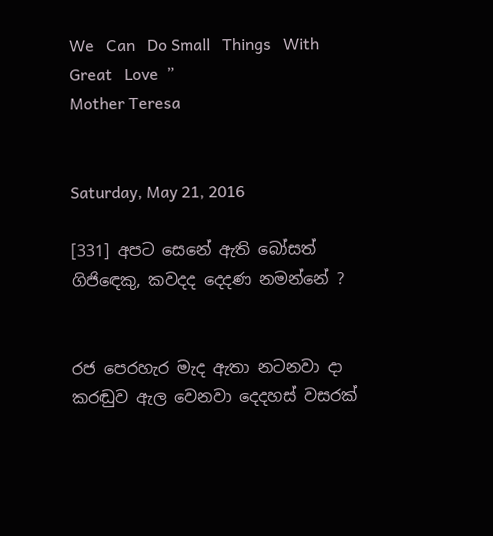We   Can   Do Small   Things   With   Great   Love  ”
Mother Teresa


Saturday, May 21, 2016

[331] අපට සෙනේ ඇති බෝසත් ගිජි‍ඳෙකු, කවදද දෙදණ නමන්නේ ?


රජ පෙරහැර මැද ඇතා නටනවා දා කරඬුව ඇල වෙනවා දෙදහස් වසරක්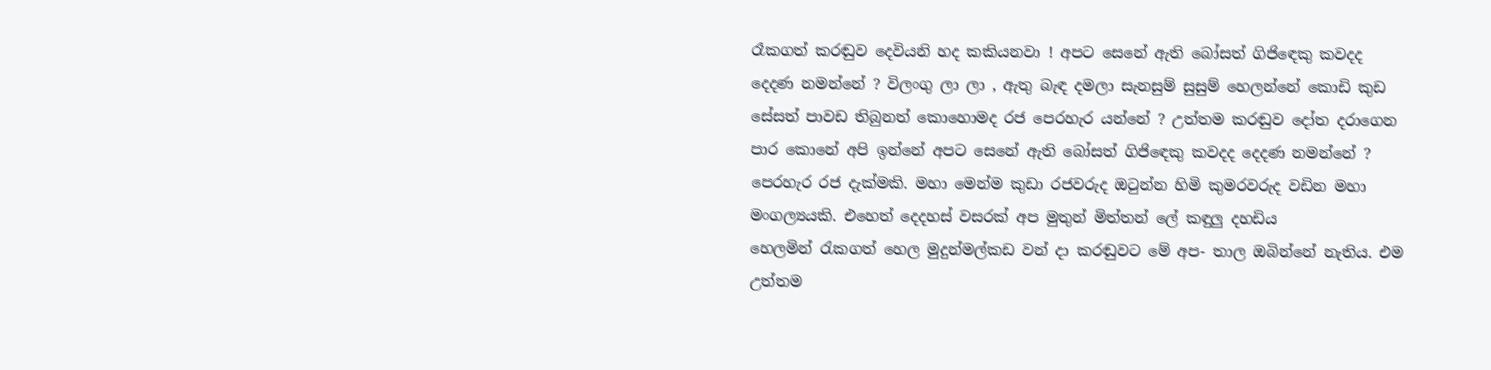රෑකගත් කරඬුව දෙවියනි හද කකියනවා ! අපට සෙනේ ඇති බෝසත් ගිජි‍ඳෙකු කවදද දෙදණ නමන්නේ ? විලංගු ලා ලා , ඇතු බැඳ දමලා සැනසුම් සුසුම් හෙලන්නේ කොඩි කුඩ සේසත් පාවඩ තිබුනත් කොහොමද රජ පෙරහැර යන්නේ ? උත්තම කරඬුව දෝත දරාගෙන පාර කොනේ අපි ඉන්නේ අපට සෙනේ ඇති බෝසත් ගිජි‍ඳෙකු කවදද දෙදණ නමන්නේ ? පෙරහැර රජ දැක්මකි. මහා මෙන්ම කුඩා රජවරුද ඔ‍ටුන්න හිමි කුමරවරුද වඩින මහා මංගල්‍යයකි. එහෙත් දෙදහස් වසරක් අප මුතුන් මිත්තන් ලේ කඳුලු දහඩිය හෙලමින් ‍රැකගත් හෙල මුදුන්මල්කඩ වන් දා කරඬුවට මේ අප- තාල ඔබින්නේ නැතිය. එම උත්තම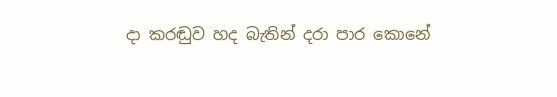දා කරඬුව හද බැතින් දරා පාර කොනේ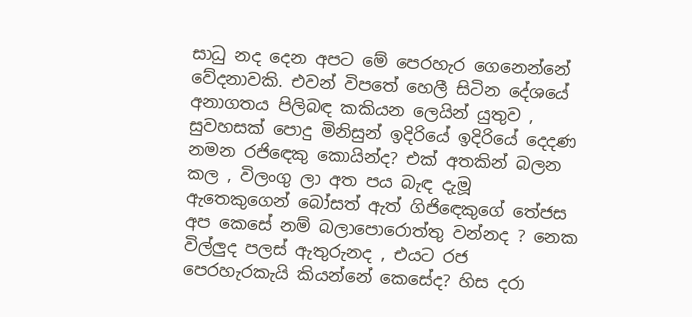සාධු නද දෙන අපට මේ පෙරහැර ගෙනෙන්නේ වේදනාවකි. එවන් විපතේ හෙලී සිටින දේශයේ අනාගතය පිලිබඳ කකියන ලෙයින් යුතුව , සුවහසක් පොදු මිනිසුන් ඉදිරියේ ඉදිරියේ දෙදණ නමන රජි‍ඳෙකු කොයින්ද? එක් අතකින් බලන කල , විලංගු ලා අත පය බැඳ දැමූ ඇතෙකුගෙන් බෝසත් ඇත් ගිජි‍ඳෙකුගේ තේජස අප කෙසේ නම් බලාපොරොත්තු වන්නද ? නෙක විල්ලුද පලස් ඇතුරුනද , එයට රජ පෙරහැරකැයි කියන්නේ කෙසේද? හිස දරා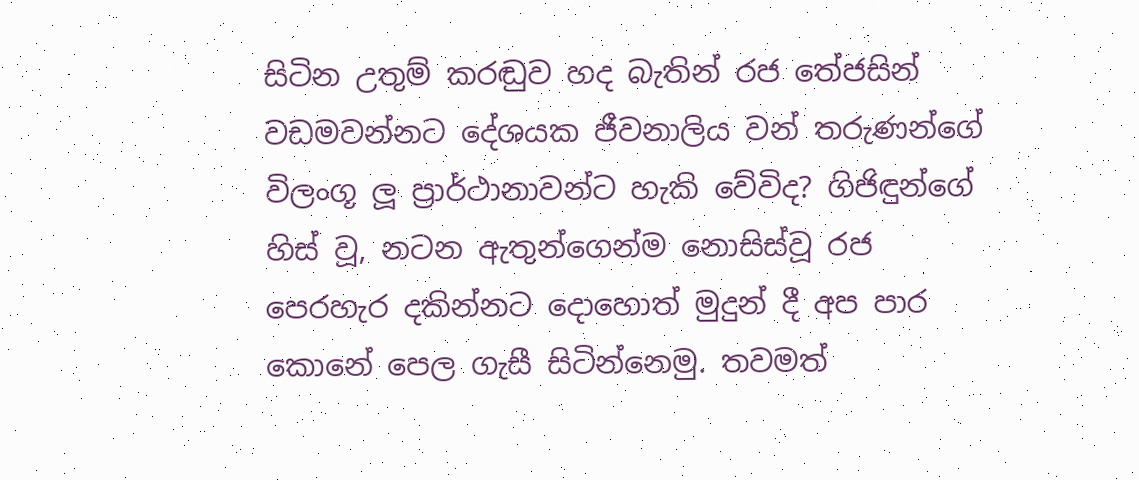සිටින උතුම් කරඬුව හද බැතින් රජ තේජසින් වඩමවන්නට දේශයක ජීවනාලිය වන් තරුණන්ගේ විලංගූ ලූ ප්‍රාර්ථානාවන්ට හැකි වේවිද? ගිජිඳුන්ගේ හිස් වූ, නටන ඇතුන්ගෙන්ම නොසිස්වූ රජ පෙරහැර දකින්නට දොහොත් මුදුන් දී අප පාර කොනේ පෙල ගැසී සිටින්නෙමු. තවමත්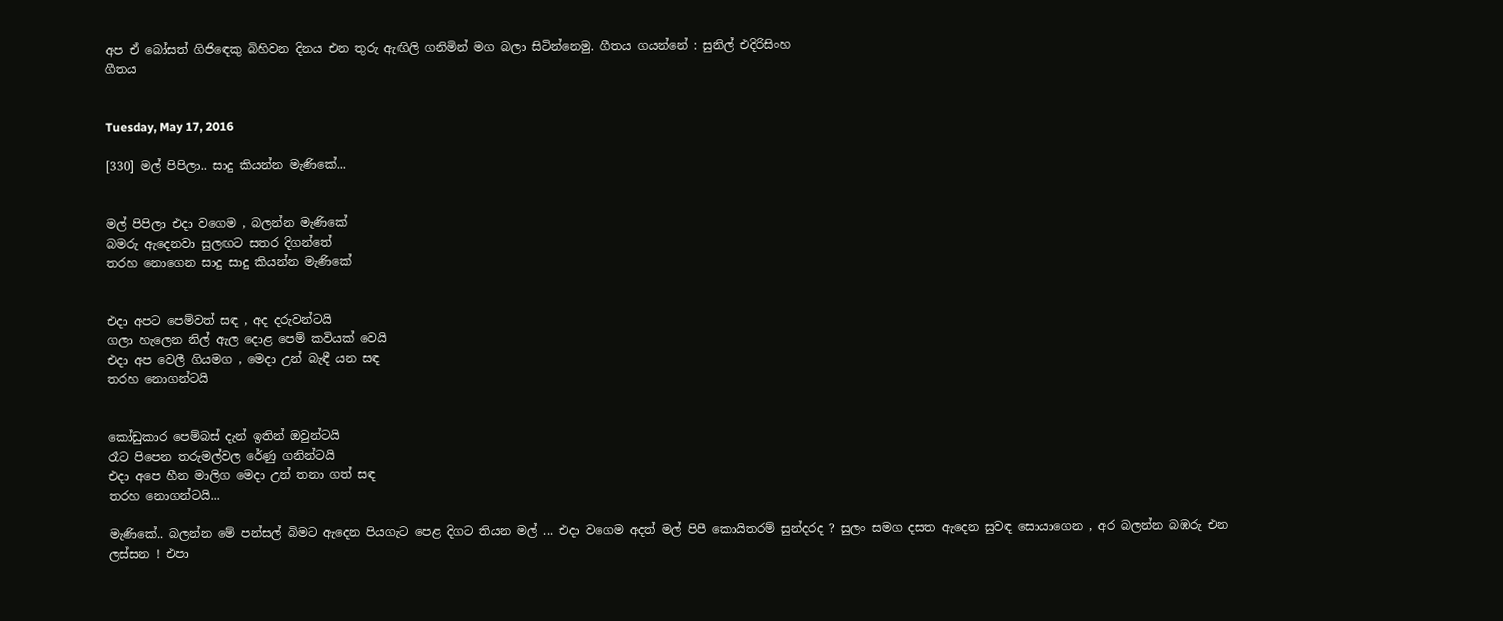අප ඒ බෝසත් ගිජි‍ඳෙකු බිහිවන දිනය එන තුරු ඇඟිලි ගනිමින් මග බලා සිටින්නෙමු. ගීතය ගයන්නේ : සුනිල් එදිරිසිංහ
ගීතය


Tuesday, May 17, 2016

[330] මල් පිපිලා.. සාදු කියන්න මැණිකේ...


මල් පිපිලා එදා වගෙම , බලන්න මැණිකේ
බමරු ඇදෙනවා සුලඟට සතර දිගන්තේ
තරහ නොගෙන සාදු සාදු කියන්න මැණිකේ


එදා අපට පෙම්වත් සඳ , අද දරුවන්ටයි
ගලා හැලෙන නිල් ඇල දොළ පෙම් කවියක් වෙයි
එදා අප වෙලී ගියමග , මෙදා උන් බැඳී යන සඳ
තරහ නොගන්ටයි


කෝඩුකාර පෙම්බස් දැන් ඉතින් ඔවුන්ටයි
රෑට පිපෙන තරුමල්වල රේණු ගනින්ටයි
එදා අපෙ හීන මාලිග මෙදා උන් තනා ගත් සඳ
තරහ නොගන්ටයි...

මැණිකේ.. බලන්න මේ පන්සල් බිමට ඇදෙන පියගැට පෙළ දිගට තියන මල් ... එදා වගෙම අදත් මල් පිපී කොයිතරම් සුන්දරද ? සුලං සමග දසත ඇදෙන සුවඳ සොයාගෙන , අර බලන්න බඹරු එන ලස්සන ! එපා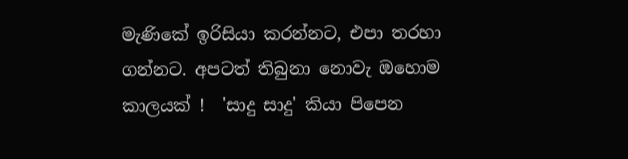මැණිකේ ඉරිසියා කරන්නට, එපා තරහා ගන්නට. අපටත් තිබුනා නොවැ ඔහොම කාලයක් !  'සාදු සාදු' කියා පිපෙන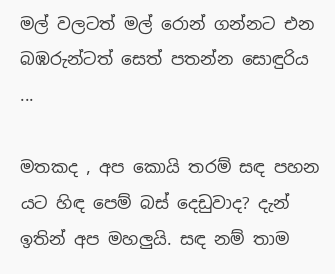මල් වලටත් මල් රොන් ගන්නට එන බඹරුන්ටත් සෙත් පතන්න සොඳුරිය ...

මතකද , අප කොයි තරම් සඳ පහන යට හිඳ පෙම් බස් දෙඩුවාද? දැන් ඉතින් අප මහලුයි. සඳ නම් තාම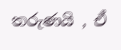තරුණයි , ඒ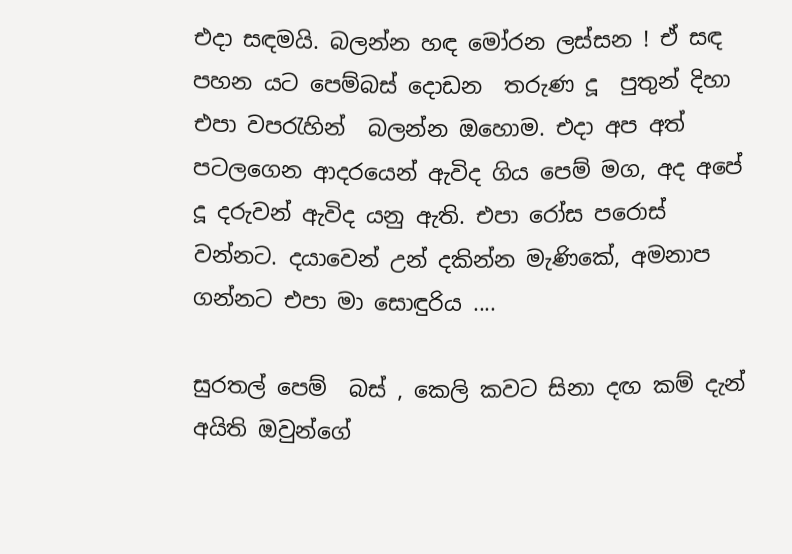එදා සඳමයි. බලන්න හඳ මෝරන ලස්සන ! ඒ සඳ පහන යට පෙම්බස් දොඩන  තරුණ දූ  පුතුන් දිහා එපා වපරැහින්  බලන්න ඔහොම. එදා අප අත් පටලගෙන ආදරයෙන් ඇවිද ගිය පෙම් මග, අද අපේ දූ දරුවන් ඇවිද යනු ඇති. එපා රෝස පරොස් වන්නට. දයාවෙන් උන් දකින්න මැණිකේ, අමනාප ගන්නට එපා මා සොඳුරිය ....

සුරතල් පෙම්  බස් , කෙලි කවට සිනා දඟ කම් දැන් අයිති ඔවුන්ගේ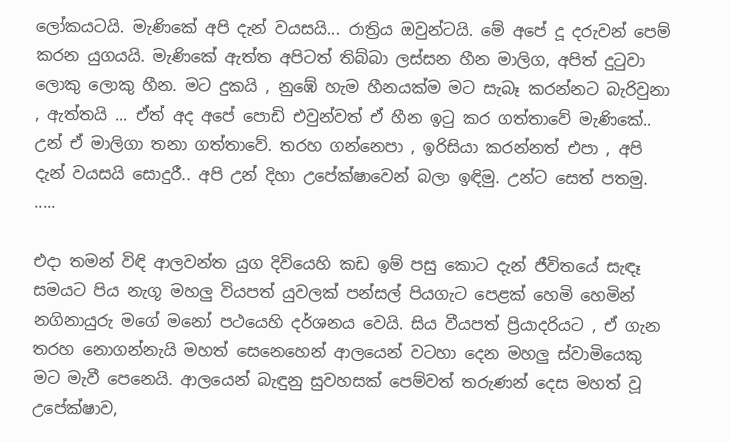ලෝකයටයි. මැණිකේ අපි දැන් වයසයි... රාත්‍රිය ඔවුන්ටයි. මේ අපේ දූ දරුවන් පෙම් කරන යුගයයි. මැණිකේ ඇත්ත අපිටත් තිබ්බා ලස්සන හීන මාලිග, අපිත් දු‍ටුවා ලොකු ලොකු හීන. මට දුකයි , නුඹේ හැම හීනයක්ම මට සැබෑ කරන්නට බැරිවුනා , ඇත්තයි ... ඒත් අද අපේ පොඩි එවුන්වත් ඒ හීන ඉ‍ටු කර ගත්තාවේ මැණිකේ.. උන් ඒ මාලිගා තනා ගත්තාවේ. තරහ ගන්නෙපා , ඉරිසියා කරන්නත් එපා , අපි දැන් වයසයි සොදුරී.. අපි උන් දිහා උපේක්ෂාවෙන් බලා ඉඳිමු. උන්ට සෙත් පතමු.
.....

එදා තමන් විඳි ආලවන්ත යුග දිවියෙහි කඩ ඉම් පසු කොට දැන් ජීවිතයේ සැඳෑ සමයට පිය නැගූ මහලු වියපත් යුවලක් පන්සල් පියගැට පෙළක් හෙමි හෙමින් නගිනායුරු මගේ මනෝ පථයෙහි දර්ශනය වෙයි. සිය වීයපත් ප්‍රියාදරියට , ඒ ගැන තරහ නොගන්නැයි මහත් සෙනෙහෙන් ආලයෙන් වටහා දෙන මහලු ස්වාමියෙකු මට මැවී පෙනෙයි. ආලයෙන් බැඳුනු සුවහසක් පෙම්වත් තරුණන් දෙස මහත් වූ උපේක්ෂාව,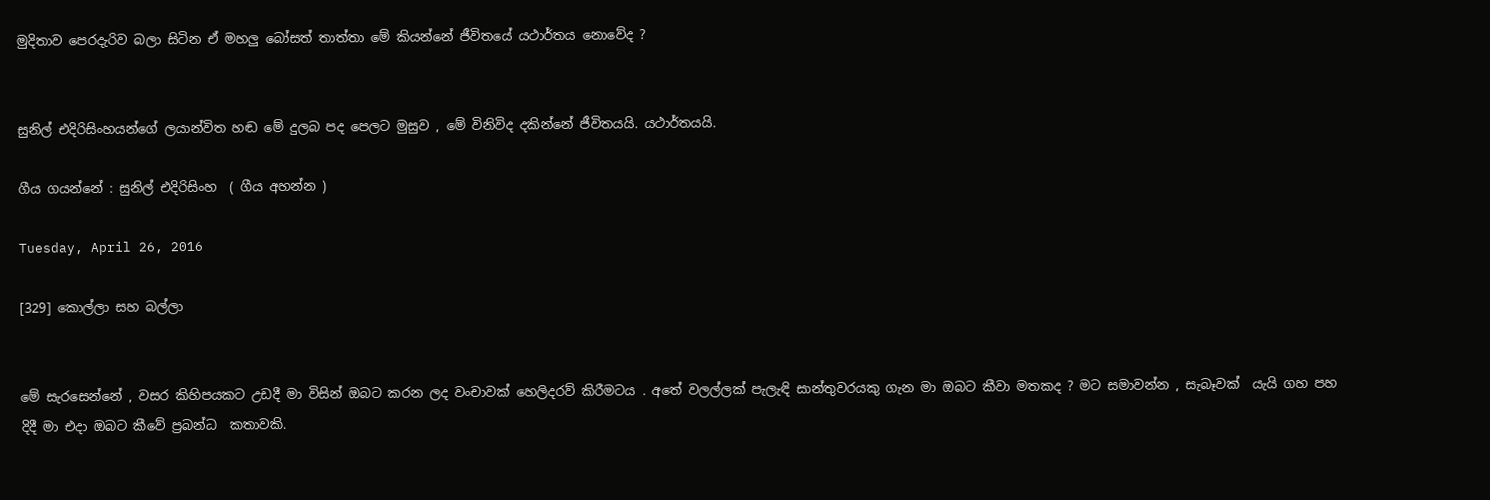මුදිතාව පෙරදැරිව බලා සිටින ඒ මහලු බෝසත් තාත්තා මේ කියන්නේ ජීවිතයේ යථාර්තය නොවේද ?


සුනිල් එදිරිසිංහයන්ගේ ලයාන්විත හඬ මේ දුලබ පද පෙලට මුසුව , මේ විනිවිද දකින්නේ ජීවිතයයි. යථාර්තයයි.

ගීය ගයන්නේ : සුනිල් එදිරිසිංහ  ( ගීය අහන්න )

Tuesday, April 26, 2016

[329] කොල්ලා සහ බල්ලා


මේ සැරසෙන්නේ , වසර කිහිපයකට උඩදී මා විසින් ඔබට කරන ලද වංචාවක් හෙලිදරව් කිරීමටය . අතේ වලල්ලක් පැලැඳි සාන්තුවරයකු ගැන මා ඔබට කීවා මතකද ? මට සමාවන්න , සැබෑවක්  යැයි ගහ පහ දිදී මා එදා ඔබට කීවේ ප්‍රබන්ධ  කතාවකි.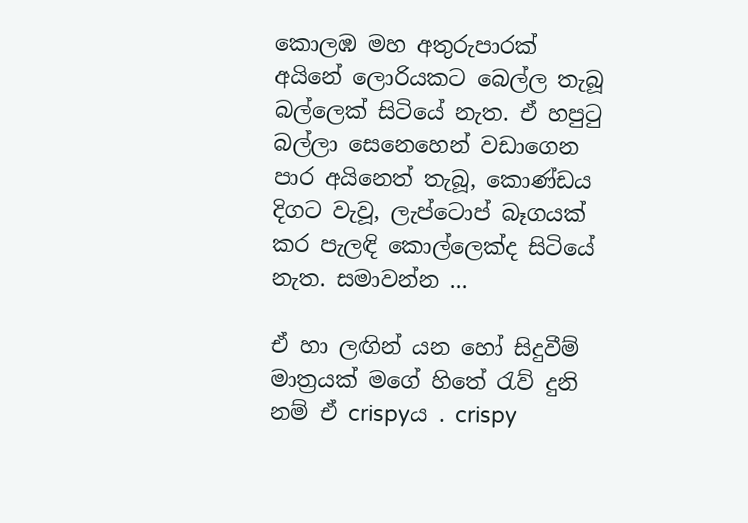කොලඹ මහ අතුරුපාරක් අයිනේ ලොරියකට බෙල්ල තැබූ බල්ලෙක් සිටියේ නැත. ඒ හපු‍ටු බල්ලා සෙනෙහෙන් වඩාගෙන පාර අයිනෙත් තැබූ, කොණ්ඩය දිගට වැවූ, ලැප්ටොප් බෑගයක් කර පැලඳි කොල්ලෙක්ද සිටියේ නැත. සමාවන්න ...

ඒ හා ලඟින් යන හෝ සිදුවීම් මාත්‍රයක් මගේ හිතේ ‍රැව් දුනි නම් ඒ crispyය . crispy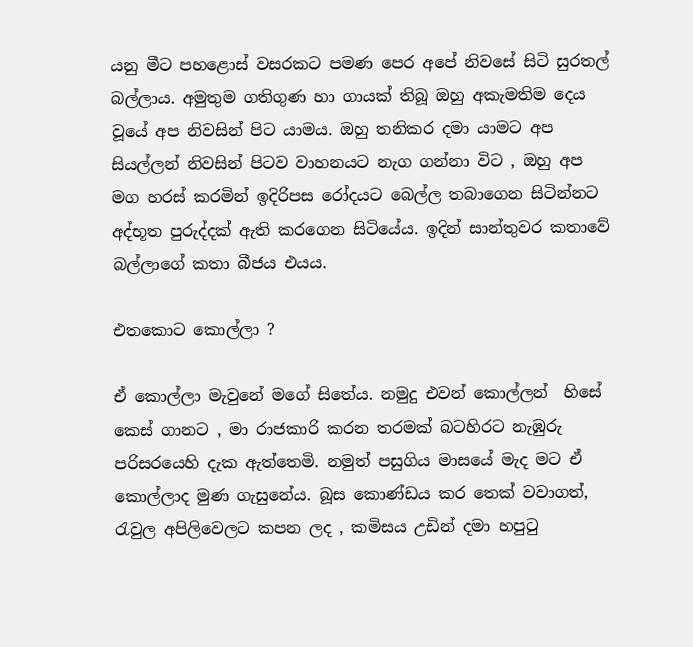යනු මීට පහළොස් වසරකට පමණ පෙර අපේ නිවසේ සිටි සුරතල් බල්ලාය. අමුතුම ගතිගුණ හා ගායක් තිබූ ඔහු අකැමතිම දෙය වූයේ අප නිවසින් පිට යාමය. ඔහු තනිකර දමා යාමට අප සියල්ලන් නිවසින් පිටව වාහනයට නැග ගන්නා විට , ඔහු අප මග හරස් කරමින් ඉදිරිපස රෝදයට බෙල්ල තබාගෙන සිටින්නට අද්භූත පුරුද්දක් ඇති කරගෙන සිටියේය. ඉදින් සාන්තුවර කතාවේ බල්ලාගේ කතා බීජය එයය.

එතකොට කොල්ලා ?

ඒ කොල්ලා මැවුනේ මගේ සිතේය. නමුදු එවන් කොල්ලන්  හිසේ කෙස් ගානට , මා රාජකාරි කරන තරමක් බටහිරට නැඹුරු පරිසරයෙහි දැක ඇත්තෙමි. නමුත් පසුගිය මාසයේ මැද මට ඒ කොල්ලාද මුණ ගැසුනේය. බූස කොණ්ඩය කර තෙක් වවාගත්, රැවුල අපිලිවෙලට කපන ලද , කමිසය උඩින් දමා හපු‍ටු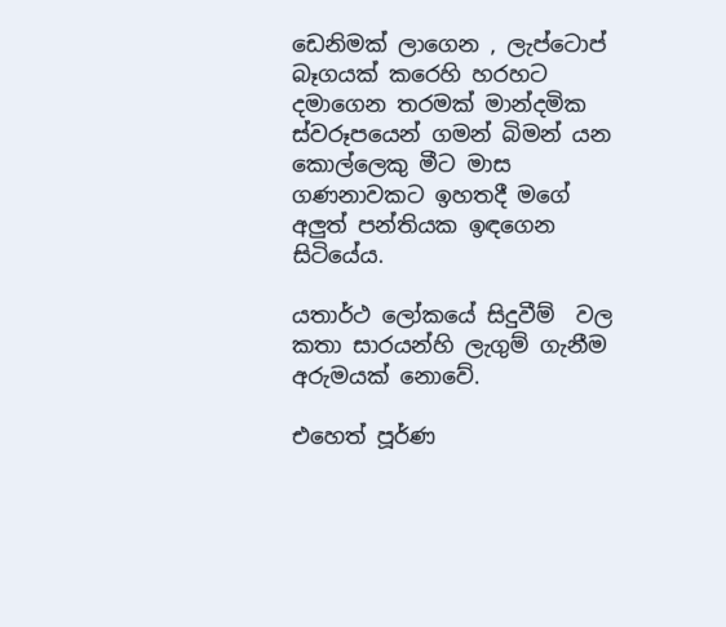ඩෙනිමක් ලාගෙන , ලැප්ටොප් බෑගයක් කරෙහි හරහට දමාගෙන තරමක් මාන්දමික ස්වරූපයෙන් ගමන් බිමන් යන කොල්ලෙකු මීට මාස ගණනාවකට ඉහතදී මගේ අලුත් පන්තියක ඉඳගෙන සිටියේය.

යතාර්ථ ලෝකයේ සිදුවීම්  වල කතා සාරයන්හි ලැගුම් ගැනීම අරුමයක් නොවේ.

එහෙත් පූර්ණ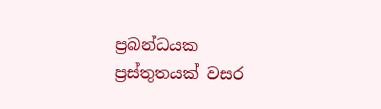ප්‍රබන්ධයක ප්‍රස්තුතයක් වසර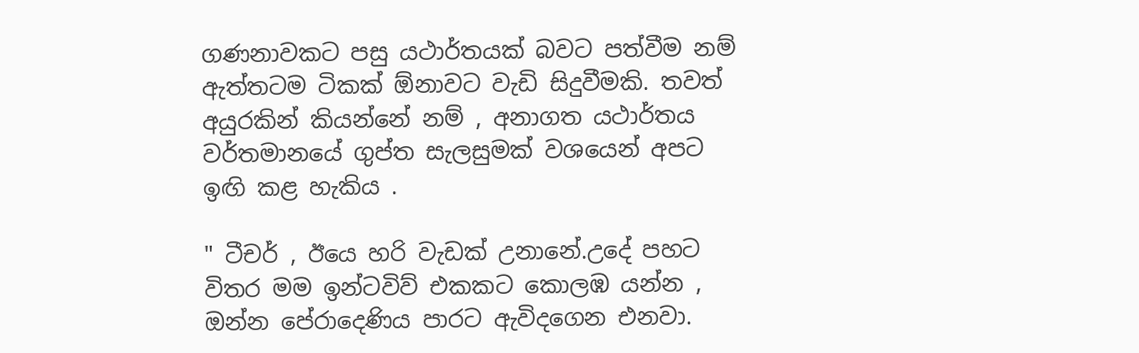ගණනාවකට පසු යථාර්තයක් බවට පත්වීම නම් ඇත්තටම ටිකක් ඕනාවට වැඩි සිදුවීමකි. තවත් අයුරකින් කියන්නේ නම් , අනාගත යථාර්තය වර්තමානයේ ගුප්ත සැලසුමක් වශයෙන් අපට ඉඟි කළ හැකිය .

" ටීචර් , ඊයෙ හරි වැඩක් උනානේ.උදේ පහට විතර මම ඉන්ටවිව් එකකට කොලඹ යන්න , ඔන්න පේරාදෙණිය පාරට ඇවිදගෙන එනවා.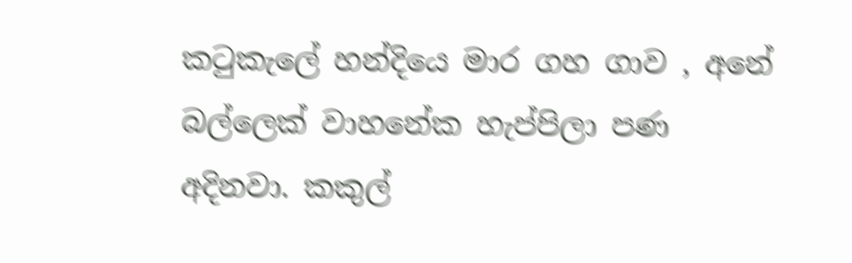ක‍ටුකැලේ හන්දියෙ මාර ගහ ගාව , අනේ බල්ලෙක් වාහනේක හැප්පිලා පණ අදිනවා. කකුල්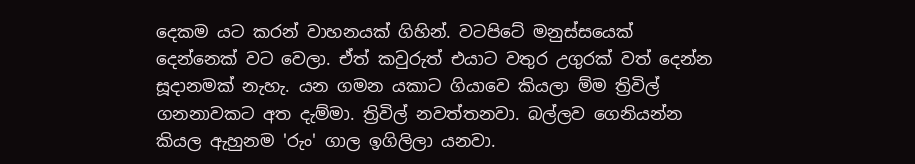දෙකම යට කරන් වාහනයක් ගිහින්. වටපිටේ මනුස්සයෙක් දෙන්නෙක් වට වෙලා. ඒත් කවුරුත් එයාට වතුර උගුරක් වත් දෙන්න සූදානමක් නැහැ. යන ගමන යකාට ගියාවෙ කියලා ම්ම ත්‍රිවිල් ගනනාවකට අත දැම්මා. ත්‍රිවිල් නවත්තනවා. බල්ලව ගෙනියන්න කියල ඇහුනම 'රුං' ගාල ඉගිලිලා යනවා.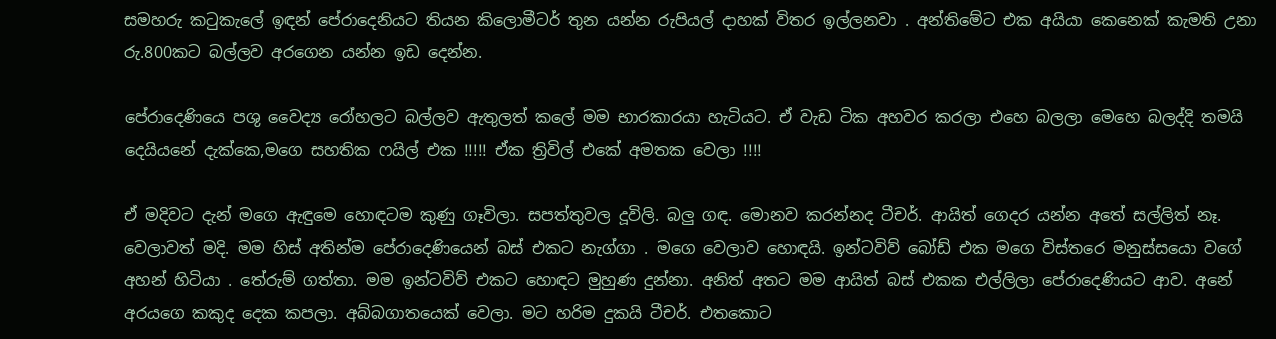සමහරු ක‍ටුකැලේ ඉඳන් පේරාදෙනියට තියන කිලොමීටර් තුන යන්න රුපියල් දාහක් විතර ඉල්ලනවා . අන්තිමේට එක අයියා කෙනෙක් කැමති උනා රු.800කට බල්ලව අරගෙන යන්න ඉඩ දෙන්න.

පේරාදෙණියෙ පශු වෛද්‍ය රෝහලට බල්ලව ඇතුලත් කලේ මම භාරකාරයා හැටියට. ඒ වැඩ ටික අහවර කරලා එහෙ බලලා මෙහෙ බලද්දි තමයි දෙයියනේ දැක්කෙ,මගෙ සහතික ෆයිල් එක !!!!! ඒක ත්‍රිවිල් එකේ අමතක වෙලා !!!!

ඒ මදිවට දැන් මගෙ ඇඳුමෙ හොඳටම කුණු ගෑවිලා. සපත්තුවල දූවිලි. බලු ගඳ. මොනව කරන්නද ටීචර්. ආයිත් ගෙදර යන්න අතේ සල්ලිත් නෑ. වෙලාවත් මදි. මම හිස් අතින්ම පේරාදෙණියෙන් බස් එකට නැග්ගා . මගෙ වෙලාව හොඳයි. ඉන්ටවිව් බෝඩ් එක මගෙ විස්තරෙ මනුස්සයො වගේ අහන් හිටියා . තේරුම් ගත්තා. මම ඉන්ටවිව් එකට හොඳට මුහුණ දුන්නා. අනිත් අතට මම ආයිත් බස් එකක එල්ලිලා පේරාදෙණියට ආව. අනේ අරයගෙ කකුද දෙක කපලා. අබ්බගාතයෙක් වෙලා. මට හරිම දුකයි ටීචර්. එතකොට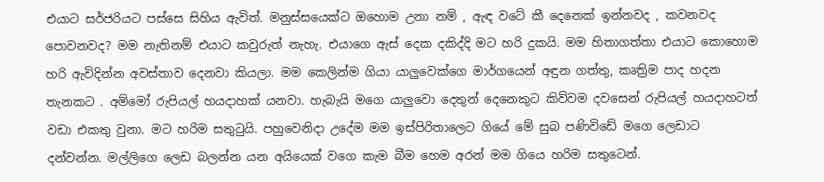එයාට සර්ජරියට පස්සෙ සිහිය ඇවිත්. මනුස්සයෙක්ට ඔහොම උනා නම් , ඇඳ වටේ කී දෙනෙක් ඉන්නවද , කවනවද පොවනවද? මම නැතිනම් එයාට කවුරුත් නැහැ. එයාගෙ ඇස් දෙක දකිද්දි මට හරි දුකයි. මම හිතාගත්තා එයාට කොහොම හරි ඇවිදින්න අවස්තාව දෙනවා කියලා. මම කෙලින්ම ගියා යාලුවෙක්ගෙ මාර්ගයෙන් අඳුන ගත්තු, කෘත්‍රිම පාද හදන තැනකට . අම්මෝ රුපියල් හයදාහක් යනවා. හැබැයි මගෙ යාලුවො දෙතුන් දෙනෙකුට කිව්වම දවසෙන් රුපියල් හයදාහටත් වඩා එකතු වුනා. මට හරිම සතු‍ටුයි. පහුවෙනිදා උදේම මම ඉස්පිරිතාලෙට ගියේ මේ සුබ පණිවිඩේ මගෙ ලෙඩාට දන්වන්න. මල්ලිගෙ ලෙඩ බලන්න යන අයියෙක් වගෙ කැම බීම හෙම අරන් මම ගියෙ හරිම සතුටෙන්.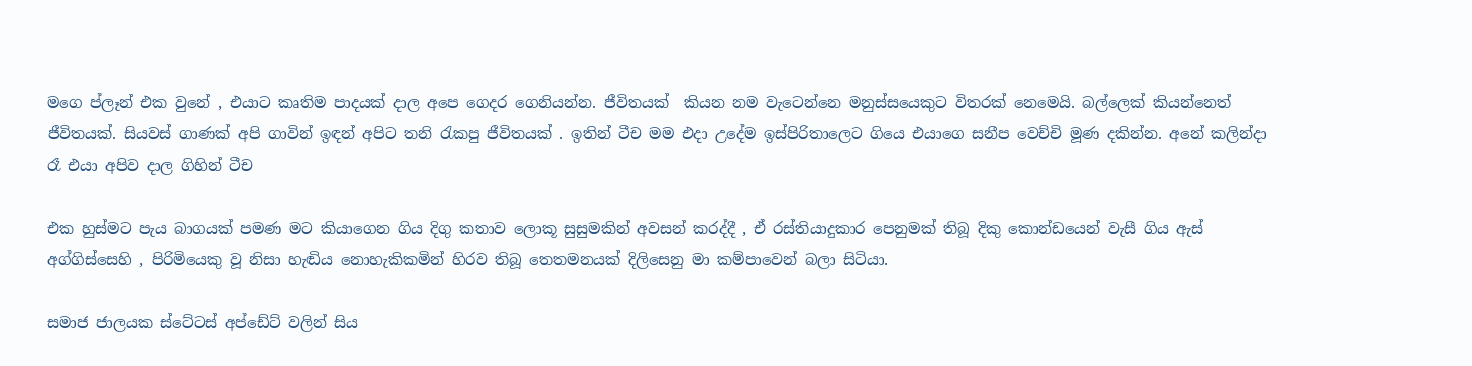මගෙ ප්ලෑන් එක වුනේ , එයාට කෘතිම පාදයක් දාල අපෙ ගෙදර ගෙනියන්න. ජීවිතයක්  කියන නම වැටෙන්නෙ මනුස්සයෙකුට විතරක් නෙමෙයි. බල්ලෙක් කියන්නෙත් ජීවිතයක්. සියවස් ගාණක් අපි ගාවින් ඉඳන් අපිට තනි ‍රැකපු ජීවිතයක් . ඉතින් ටීච මම එදා උදේම ඉස්පිරිතාලෙට ගියෙ එයාගෙ සනීප වෙච්චි මූණ දකින්න. අනේ කලින්දා රෑ එයා අපිව දාල ගිහින් ටීච

එක හුස්මට පැය බාගයක් පමණ මට කියාගෙන ගිය දිගු කතාව ලොකූ සුසුමකින් අවසන් කරද්දී , ඒ රස්තියාදුකාර පෙනුමක් තිබූ දිකු කොන්ඩයෙන් වැසී ගිය ඇස් අග්ගිස්සෙහි , පිරිමියෙකු වූ නිසා හැඬිය නොහැකිකමින් හිරව තිබූ තෙතමනයක් දිලිසෙනු මා කම්පාවෙන් බලා සිටියා.

සමාජ ජාලයක ස්ටේටස් අප්ඩේට් වලින් සිය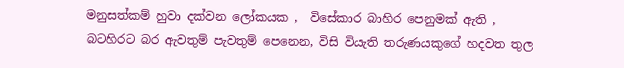මනුසත්කම් හුවා දක්වන ලෝකයක ,  විසේකාර බාහිර පෙනුමක් ඇති , බටහිරට බර ඇවතුම් පැවතුම් පෙනෙන, විසි වියැති තරුණයකුගේ හදවත තුල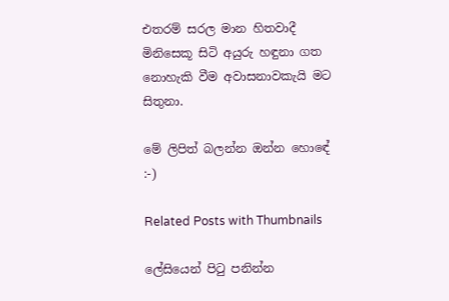එතරම් සරල මාන හිතවාදී මිනිසෙකූ සිටි අයුරු හඳුනා ගත නොහැකි වීම අවාසනාවකැයි මට සිතුනා.

මේ ලිපිත් බලන්න ඔන්න හොඳේ :-)

Related Posts with Thumbnails

ලේසියෙන් පිටු පනින්න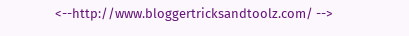<--http://www.bloggertricksandtoolz.com/ -->